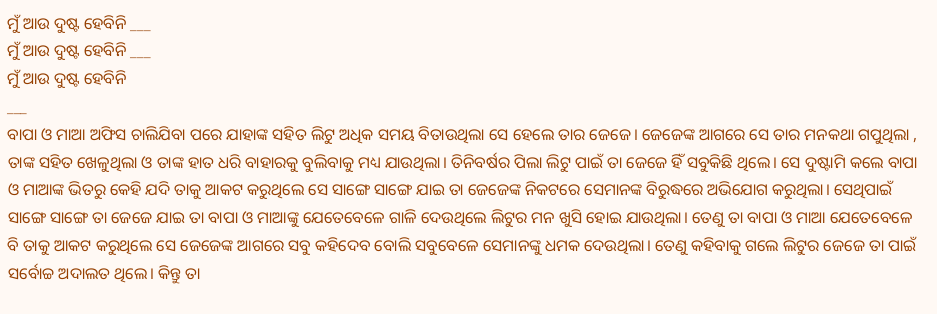ମୁଁ ଆଉ ଦୁଷ୍ଟ ହେବିନି ___
ମୁଁ ଆଉ ଦୁଷ୍ଟ ହେବିନି ___
ମୁଁ ଆଉ ଦୁଷ୍ଟ ହେବିନି
___
ବାପା ଓ ମାଆ ଅଫିସ ଚାଲିଯିବା ପରେ ଯାହାଙ୍କ ସହିତ ଲିଟୁ ଅଧିକ ସମୟ ବିତାଉଥିଲା ସେ ହେଲେ ତାର ଜେଜେ। ଜେଜେଙ୍କ ଆଗରେ ସେ ତାର ମନକଥା ଗପୁଥିଲା , ତାଙ୍କ ସହିତ ଖେଳୁଥିଲା ଓ ତାଙ୍କ ହାତ ଧରି ବାହାରକୁ ବୁଲିବାକୁ ମଧ୍ୟ ଯାଉଥିଲା। ତିନିବର୍ଷର ପିଲା ଲିଟୁ ପାଇଁ ତା ଜେଜେ ହିଁ ସବୁକିଛି ଥିଲେ। ସେ ଦୁଷ୍ଟାମି କଲେ ବାପା ଓ ମାଆଙ୍କ ଭିତରୁ କେହି ଯଦି ତାକୁ ଆକଟ କରୁଥିଲେ ସେ ସାଙ୍ଗେ ସାଙ୍ଗେ ଯାଇ ତା ଜେଜେଙ୍କ ନିକଟରେ ସେମାନଙ୍କ ବିରୁଦ୍ଧରେ ଅଭିଯୋଗ କରୁଥିଲା। ସେଥିପାଇଁ ସାଙ୍ଗେ ସାଙ୍ଗେ ତା ଜେଜେ ଯାଇ ତା ବାପା ଓ ମାଆଙ୍କୁ ଯେତେବେଳେ ଗାଳି ଦେଉଥିଲେ ଲିଟୁର ମନ ଖୁସି ହୋଇ ଯାଉଥିଲା। ତେଣୁ ତା ବାପା ଓ ମାଆ ଯେତେବେଳେ ବି ତାକୁ ଆକଟ କରୁଥିଲେ ସେ ଜେଜେଙ୍କ ଆଗରେ ସବୁ କହିଦେବ ବୋଲି ସବୁବେଳେ ସେମାନଙ୍କୁ ଧମକ ଦେଉଥିଲା। ତେଣୁ କହିବାକୁ ଗଲେ ଲିଟୁର ଜେଜେ ତା ପାଇଁ ସର୍ବୋଚ୍ଚ ଅଦାଲତ ଥିଲେ। କିନ୍ତୁ ତା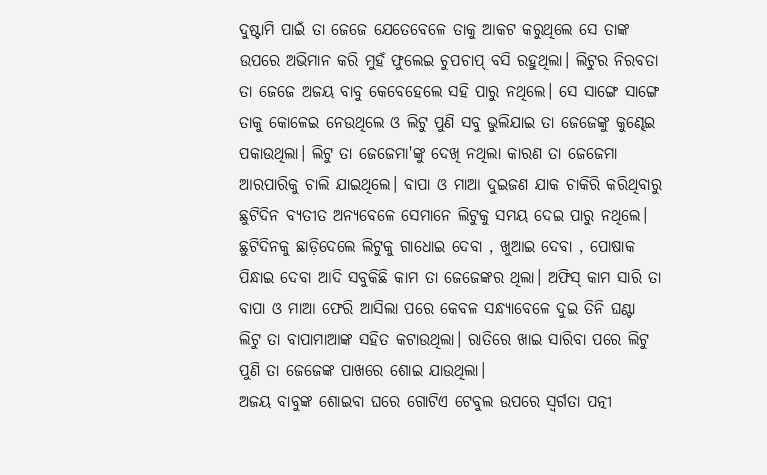ଦୁଷ୍ଟାମି ପାଇଁ ତା ଜେଜେ ଯେତେବେଳେ ତାକୁ ଆକଟ କରୁଥିଲେ ସେ ତାଙ୍କ ଉପରେ ଅଭିମାନ କରି ମୁହଁ ଫୁଲେଇ ଚୁପଚାପ୍ ବସି ରହୁଥିଲା। ଲିଟୁର ନିରବତା ତା ଜେଜେ ଅଜୟ ବାବୁ କେବେହେଲେ ସହି ପାରୁ ନଥିଲେ। ସେ ସାଙ୍ଗେ ସାଙ୍ଗେ ତାକୁ କୋଳେଇ ନେଉଥିଲେ ଓ ଲିଟୁ ପୁଣି ସବୁ ଭୁଲିଯାଇ ତା ଜେଜେଙ୍କୁ କୁଣ୍ଢେଇ ପକାଉଥିଲା। ଲିଟୁ ତା ଜେଜେମା'ଙ୍କୁ ଦେଖି ନଥିଲା କାରଣ ତା ଜେଜେମା ଆରପାରିକୁ ଚାଲି ଯାଇଥିଲେ। ବାପା ଓ ମାଆ ଦୁଇଜଣ ଯାକ ଚାକିରି କରିଥିବାରୁ ଛୁଟିଦିନ ବ୍ୟତୀତ ଅନ୍ୟବେଳେ ସେମାନେ ଲିଟୁକୁ ସମୟ ଦେଇ ପାରୁ ନଥିଲେ। ଛୁଟିଦିନକୁ ଛାଡ଼ିଦେଲେ ଲିଟୁକୁ ଗାଧୋଇ ଦେବା , ଖୁଆଇ ଦେବା , ପୋଷାକ ପିନ୍ଧାଇ ଦେବା ଆଦି ସବୁକିଛି କାମ ତା ଜେଜେଙ୍କର ଥିଲା। ଅଫିସ୍ କାମ ସାରି ତା ବାପା ଓ ମାଆ ଫେରି ଆସିଲା ପରେ କେବଳ ସନ୍ଧ୍ୟାବେଳେ ଦୁଇ ତିନି ଘଣ୍ଟା ଲିଟୁ ତା ବାପାମାଆଙ୍କ ସହିତ କଟାଉଥିଲା। ରାତିରେ ଖାଇ ସାରିବା ପରେ ଲିଟୁ ପୁଣି ତା ଜେଜେଙ୍କ ପାଖରେ ଶୋଇ ଯାଉଥିଲା।
ଅଜୟ ବାବୁଙ୍କ ଶୋଇବା ଘରେ ଗୋଟିଏ ଟେବୁଲ ଉପରେ ସ୍ଵର୍ଗତା ପତ୍ନୀ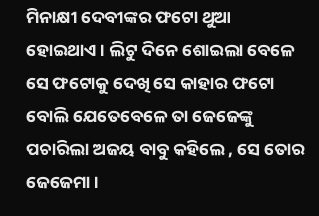ମିନାକ୍ଷୀ ଦେବୀଙ୍କର ଫଟୋ ଥୁଆ ହୋଇଥାଏ। ଲିଟୁ ଦିନେ ଶୋଇଲା ବେଳେ ସେ ଫଟୋକୁ ଦେଖି ସେ କାହାର ଫଟୋ ବୋଲି ଯେତେବେଳେ ତା ଜେଜେଙ୍କୁ ପଚାରିଲା ଅଜୟ ବାବୁ କହିଲେ , ସେ ତୋର ଜେଜେମା।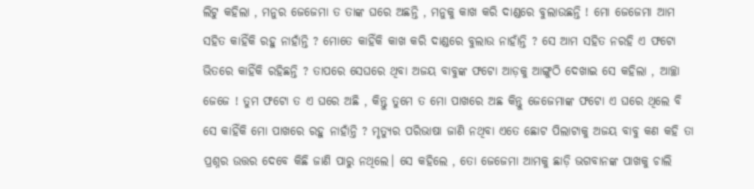ଲିଟୁ କହିଲା , ମନୁର ଜେଜେମା ତ ତାଙ୍କ ଘରେ ଅଛନ୍ତି , ମନୁକୁ କାଖ କରି ଦାଣ୍ଡରେ ବୁଲାଉଛନ୍ତି ! ମୋ ଜେଜେମା ଆମ ସହିତ କାହିଁକି ରହୁ ନାହାଁନ୍ତି ? ମୋତେ କାହିଁକି କାଖ କରି ଦାଣ୍ଡରେ ବୁଲାଉ ନାହାଁନ୍ତି ? ସେ ଆମ ସହିତ ନରହି ଏ ଫଟୋ ଭିତରେ କାହିଁକି ରହିଛନ୍ତି ? ତାପରେ ସେଘରେ ଥିବା ଅଜୟ ବାବୁଙ୍କ ଫଟୋ ଆଡ଼କୁ ଆଙ୍ଗୁଠି ଦେଖାଇ ସେ କହିଲା , ଆଚ୍ଛା ଜେଜେ ! ତୁମ ଫଟୋ ତ ଏ ଘରେ ଅଛି , କିନ୍ତୁ ତୁମେ ତ ମୋ ପାଖରେ ଅଛ କିନ୍ତୁ ଜେଜେମାଙ୍କ ଫଟୋ ଏ ଘରେ ଥିଲେ ବି ସେ କାହିଁକି ମୋ ପାଖରେ ରହୁ ନାହାଁନ୍ତି ? ମୃତ୍ୟୁର ପରିଭାଷା ଜାଣି ନଥିବା ଏତେ ଛୋଟ ପିଲାଟାକୁ ଅଜୟ ବାବୁ କଣ କହି ତା ପ୍ରଶ୍ନର ଉତ୍ତର ଦେବେ କିଛି ଜାଣି ପାରୁ ନଥିଲେ। ସେ କହିଲେ , ତୋ ଜେଜେମା ଆମକୁ ଛାଡ଼ି ଭଗବାନଙ୍କ ପାଖକୁ ଚାଲି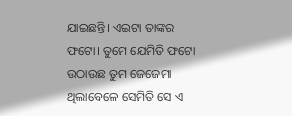ଯାଇଛନ୍ତି। ଏଇଟା ତାଙ୍କର ଫଟୋ। ତୁମେ ଯେମିତି ଫଟୋ ଉଠାଉଛ ତୁମ ଜେଜେମା ଥିଲାବେଳେ ସେମିତି ସେ ଏ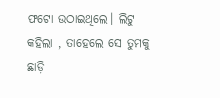ଫଟୋ ଉଠାଇଥିଲେ। ଲିଟୁ କହିଲା , ତାହେଲେ ସେ ତୁମକୁ ଛାଡ଼ି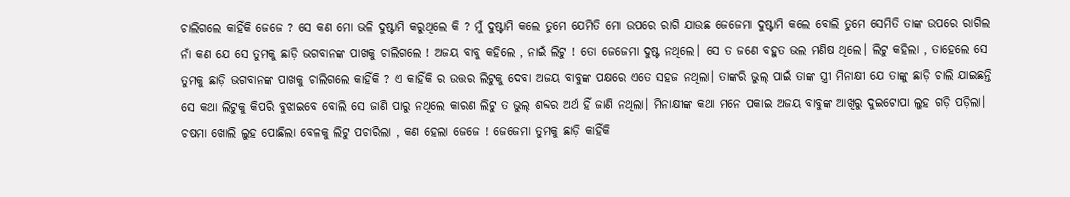ଚାଲିଗଲେ କାହିଁକି ଜେଜେ ? ସେ କଣ ମୋ ଭଳି ଦୁଷ୍ଟାମି କରୁଥିଲେ କି ? ମୁଁ ଦୁଷ୍ଟାମି କଲେ ତୁମେ ଯେମିତି ମୋ ଉପରେ ରାଗି ଯାଉଛ ଜେଜେମା ଦୁଷ୍ଟାମି କଲେ ବୋଲି ତୁମେ ସେମିତି ତାଙ୍କ ଉପରେ ରାଗିଲ ନାଁ କଣ ଯେ ସେ ତୁମକୁ ଛାଡ଼ି ଭଗବାନଙ୍କ ପାଖକୁ ଚାଲିଗଲେ ! ଅଜୟ ବାବୁ କହିଲେ , ନାଇଁ ଲିଟୁ ! ତୋ ଜେଜେମା ଦୁଷ୍ଟ ନଥିଲେ। ସେ ତ ଜଣେ ବହୁତ ଭଲ ମଣିଷ ଥିଲେ। ଲିଟୁ କହିଲା , ତାହେଲେ ସେ ତୁମକୁ ଛାଡ଼ି ଭଗବାନଙ୍କ ପାଖକୁ ଚାଲିଗଲେ କାହିଁକି ? ଏ କାହିଁକି ର ଉତ୍ତର ଲିଟୁକୁ ଦେବା ଅଜୟ ବାବୁଙ୍କ ପକ୍ଷରେ ଏତେ ସହଜ ନଥିଲା। ତାଙ୍କରି ଭୁଲ୍ ପାଇଁ ତାଙ୍କ ସ୍ତ୍ରୀ ମିନାକ୍ଷୀ ଯେ ତାଙ୍କୁ ଛାଡ଼ି ଚାଲି ଯାଇଛନ୍ତି ସେ କଥା ଲିଟୁକୁ କିପରି ବୁଝାଇବେ ବୋଲି ସେ ଜାଣି ପାରୁ ନଥିଲେ କାରଣ ଲିଟୁ ତ ଭୁଲ୍ ଶବ୍ଦର ଅର୍ଥ ହିଁ ଜାଣି ନଥିଲା। ମିନାକ୍ଷୀଙ୍କ କଥା ମନେ ପକାଇ ଅଜୟ ବାବୁଙ୍କ ଆଖିରୁ ଦୁଇଟୋପା ଲୁହ ଗଡ଼ି ପଡ଼ିଲା। ଚଷମା ଖୋଲି ଲୁହ ପୋଛିଲା ବେଳକୁ ଲିଟୁ ପଚାରିଲା , କଣ ହେଲା ଜେଜେ ! ଜେଜେମା ତୁମକୁ ଛାଡ଼ି କାହିଁକି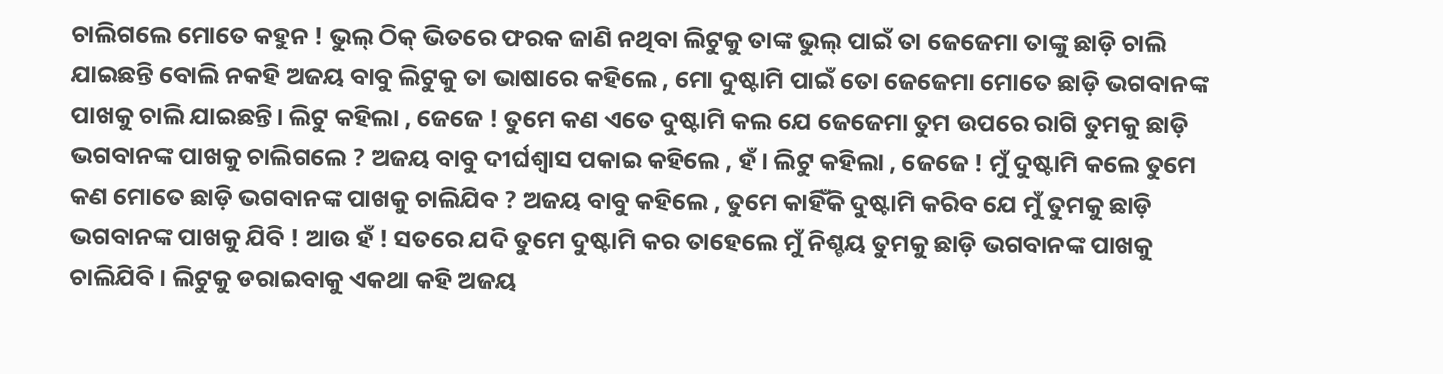ଚାଲିଗଲେ ମୋତେ କହୁନ ! ଭୁଲ୍ ଠିକ୍ ଭିତରେ ଫରକ ଜାଣି ନଥିବା ଲିଟୁକୁ ତାଙ୍କ ଭୁଲ୍ ପାଇଁ ତା ଜେଜେମା ତାଙ୍କୁ ଛାଡ଼ି ଚାଲି ଯାଇଛନ୍ତି ବୋଲି ନକହି ଅଜୟ ବାବୁ ଲିଟୁକୁ ତା ଭାଷାରେ କହିଲେ , ମୋ ଦୁଷ୍ଟାମି ପାଇଁ ତୋ ଜେଜେମା ମୋତେ ଛାଡ଼ି ଭଗବାନଙ୍କ ପାଖକୁ ଚାଲି ଯାଇଛନ୍ତି। ଲିଟୁ କହିଲା , ଜେଜେ ! ତୁମେ କଣ ଏତେ ଦୁଷ୍ଟାମି କଲ ଯେ ଜେଜେମା ତୁମ ଉପରେ ରାଗି ତୁମକୁ ଛାଡ଼ି ଭଗବାନଙ୍କ ପାଖକୁ ଚାଲିଗଲେ ? ଅଜୟ ବାବୁ ଦୀର୍ଘଶ୍ୱାସ ପକାଇ କହିଲେ , ହଁ। ଲିଟୁ କହିଲା , ଜେଜେ ! ମୁଁ ଦୁଷ୍ଟାମି କଲେ ତୁମେ କଣ ମୋତେ ଛାଡ଼ି ଭଗବାନଙ୍କ ପାଖକୁ ଚାଲିଯିବ ? ଅଜୟ ବାବୁ କହିଲେ , ତୁମେ କାହିଁକି ଦୁଷ୍ଟାମି କରିବ ଯେ ମୁଁ ତୁମକୁ ଛାଡ଼ି ଭଗବାନଙ୍କ ପାଖକୁ ଯିବି ! ଆଉ ହଁ ! ସତରେ ଯଦି ତୁମେ ଦୁଷ୍ଟାମି କର ତାହେଲେ ମୁଁ ନିଶ୍ଚୟ ତୁମକୁ ଛାଡ଼ି ଭଗବାନଙ୍କ ପାଖକୁ ଚାଲିଯିବି। ଲିଟୁକୁ ଡରାଇବାକୁ ଏକଥା କହି ଅଜୟ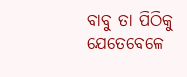ବାବୁ ତା ପିଠିକୁ ଯେତେବେଳେ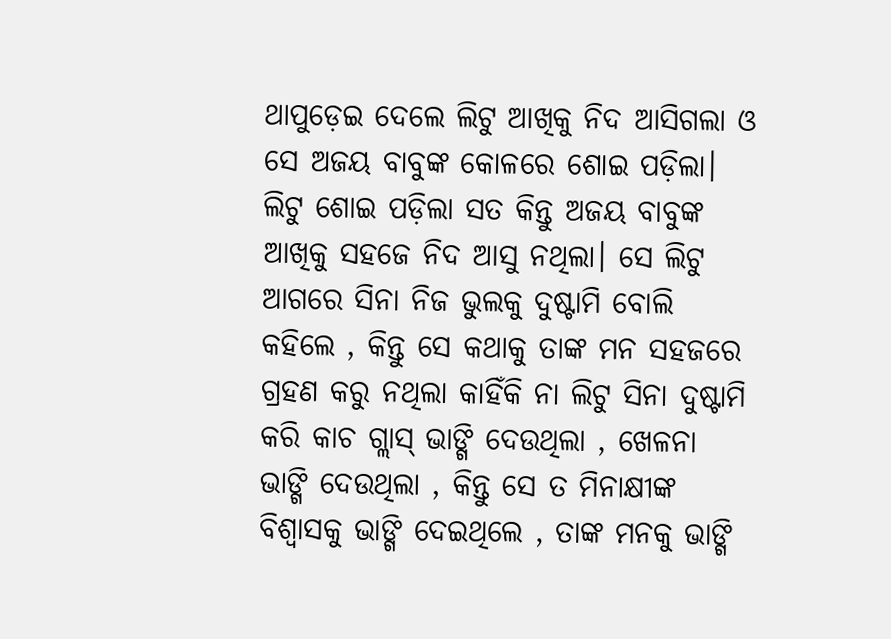ଥାପୁଡ଼େଇ ଦେଲେ ଲିଟୁ ଆଖିକୁ ନିଦ ଆସିଗଲା ଓ ସେ ଅଜୟ ବାବୁଙ୍କ କୋଳରେ ଶୋଇ ପଡ଼ିଲା।
ଲିଟୁ ଶୋଇ ପଡ଼ିଲା ସତ କିନ୍ତୁ ଅଜୟ ବାବୁଙ୍କ ଆଖିକୁ ସହଜେ ନିଦ ଆସୁ ନଥିଲା। ସେ ଲିଟୁ ଆଗରେ ସିନା ନିଜ ଭୁଲକୁ ଦୁଷ୍ଟାମି ବୋଲି କହିଲେ , କିନ୍ତୁ ସେ କଥାକୁ ତାଙ୍କ ମନ ସହଜରେ ଗ୍ରହଣ କରୁ ନଥିଲା କାହିଁକି ନା ଲିଟୁ ସିନା ଦୁଷ୍ଟାମି କରି କାଚ ଗ୍ଲାସ୍ ଭାଙ୍ଗି ଦେଉଥିଲା , ଖେଳନା ଭାଙ୍ଗି ଦେଉଥିଲା , କିନ୍ତୁ ସେ ତ ମିନାକ୍ଷୀଙ୍କ ବିଶ୍ଵାସକୁ ଭାଙ୍ଗି ଦେଇଥିଲେ , ତାଙ୍କ ମନକୁ ଭାଙ୍ଗି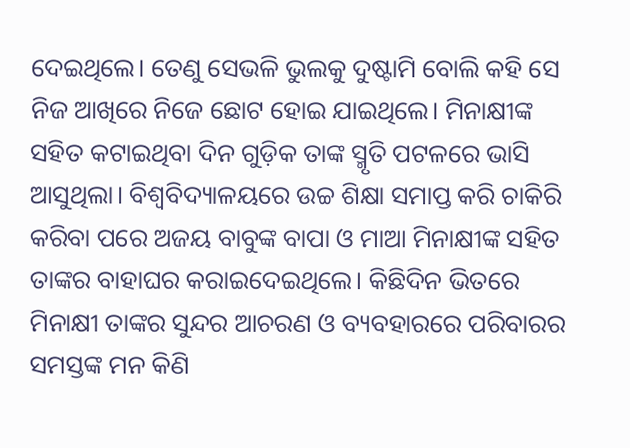ଦେଇଥିଲେ। ତେଣୁ ସେଭଳି ଭୁଲକୁ ଦୁଷ୍ଟାମି ବୋଲି କହି ସେ ନିଜ ଆଖିରେ ନିଜେ ଛୋଟ ହୋଇ ଯାଇଥିଲେ। ମିନାକ୍ଷୀଙ୍କ ସହିତ କଟାଇଥିବା ଦିନ ଗୁଡ଼ିକ ତାଙ୍କ ସ୍ମୃତି ପଟଳରେ ଭାସି ଆସୁଥିଲା। ବିଶ୍ଵବିଦ୍ୟାଳୟରେ ଉଚ୍ଚ ଶିକ୍ଷା ସମାପ୍ତ କରି ଚାକିରି କରିବା ପରେ ଅଜୟ ବାବୁଙ୍କ ବାପା ଓ ମାଆ ମିନାକ୍ଷୀଙ୍କ ସହିତ ତାଙ୍କର ବାହାଘର କରାଇଦେଇଥିଲେ। କିଛିଦିନ ଭିତରେ ମିନାକ୍ଷୀ ତାଙ୍କର ସୁନ୍ଦର ଆଚରଣ ଓ ବ୍ୟବହାରରେ ପରିବାରର ସମସ୍ତଙ୍କ ମନ କିଣି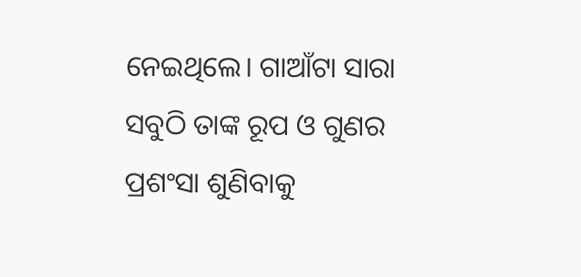ନେଇଥିଲେ। ଗାଆଁଟା ସାରା ସବୁଠି ତାଙ୍କ ରୂପ ଓ ଗୁଣର ପ୍ରଶଂସା ଶୁଣିବାକୁ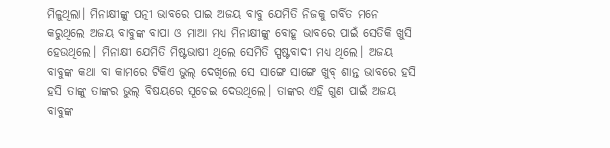ମିଳୁଥିଲା। ମିନାକ୍ଷୀଙ୍କୁ ପତ୍ନୀ ଭାବରେ ପାଇ ଅଜୟ ବାବୁ ଯେମିତି ନିଜକୁ ଗର୍ବିତ ମନେ କରୁଥିଲେ ଅଜୟ ବାବୁଙ୍କ ବାପା ଓ ମାଆ ମଧ୍ୟ ମିନାକ୍ଷୀଙ୍କୁ ବୋହୂ ଭାବରେ ପାଇଁ ସେତିକି ଖୁସି ହେଉଥିଲେ। ମିନାକ୍ଷୀ ଯେମିତି ମିଷ୍ଟଭାଷୀ ଥିଲେ ସେମିତି ସ୍ପଷ୍ଟବାଦୀ ମଧ୍ୟ ଥିଲେ। ଅଜୟ ବାବୁଙ୍କ କଥା ବା କାମରେ ଟିକିଏ ଭୁଲ୍ ଦେଖିଲେ ସେ ସାଙ୍ଗେ ସାଙ୍ଗେ ଖୁବ୍ ଶାନ୍ତ ଭାବରେ ହସି ହସି ତାଙ୍କୁ ତାଙ୍କର ଭୁଲ୍ ବିଷୟରେ ସୂଚେଇ ଦେଉଥିଲେ। ତାଙ୍କର ଏହି ଗୁଣ ପାଇଁ ଅଜୟ ବାବୁଙ୍କ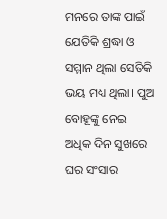ମନରେ ତାଙ୍କ ପାଇଁ ଯେତିକି ଶ୍ରଦ୍ଧା ଓ ସମ୍ମାନ ଥିଲା ସେତିକି ଭୟ ମଧ୍ୟ ଥିଲା। ପୁଅ ବୋହୂଙ୍କୁ ନେଇ ଅଧିକ ଦିନ ସୁଖରେ ଘର ସଂସାର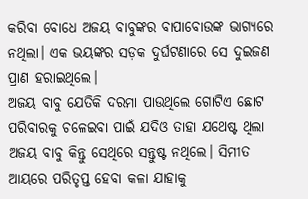କରିବା ବୋଧେ ଅଜୟ ବାବୁଙ୍କର ବାପାବୋଉଙ୍କ ଭାଗ୍ୟରେ ନଥିଲା। ଏକ ଭୟଙ୍କର ସଡ଼କ ଦୁର୍ଘଟଣାରେ ସେ ଦୁଇଜଣ ପ୍ରାଣ ହରାଇଥିଲେ।
ଅଜୟ ବାବୁ ଯେତିକି ଦରମା ପାଉଥିଲେ ଗୋଟିଏ ଛୋଟ ପରିବାରକୁ ଚଳେଇବା ପାଇଁ ଯଦିଓ ତାହା ଯଥେଷ୍ଟ ଥିଲା ଅଜୟ ବାବୁ କିନ୍ତୁ ସେଥିରେ ସନ୍ତୁଷ୍ଟ ନଥିଲେ। ସିମୀତ ଆୟରେ ପରିତୃପ୍ତ ହେବା କଳା ଯାହାକୁ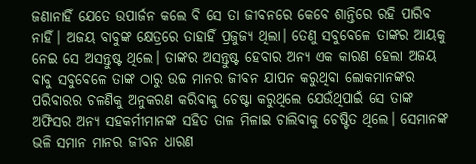ଜଣାନାହିଁ ଯେତେ ଉପାର୍ଜନ କଲେ ବି ସେ ତା ଜୀବନରେ କେବେ ଶାନ୍ତିରେ ରହି ପାରିବ ନାହିଁ। ଅଜୟ ବାବୁଙ୍କ କ୍ଷେତ୍ରରେ ତାହାହିଁ ପ୍ରଜୁଜ୍ୟ ଥିଲା। ତେଣୁ ସବୁବେଳେ ତାଙ୍କର ଆୟକୁ ନେଇ ସେ ଅସନ୍ତୁଷ୍ଟ ଥିଲେ। ତାଙ୍କର ଅସନ୍ତୁଷ୍ଟ ହେବାର ଅନ୍ୟ ଏକ କାରଣ ହେଲା ଅଜୟ ବାବୁ ସବୁବେଳେ ତାଙ୍କ ଠାରୁ ଉଚ୍ଚ ମାନର ଜୀବନ ଯାପନ କରୁଥିବା ଲୋକମାନଙ୍କର ପରିବାରର ଚଳଣିକୁ ଅନୁକରଣ କରିବାକୁ ଚେଷ୍ଟା କରୁଥିଲେ ଯେଉଁଥିପାଇଁ ସେ ତାଙ୍କ ଅଫିସର ଅନ୍ୟ ସହକର୍ମୀମାନଙ୍କ ସହିତ ତାଳ ମିଳାଇ ଚାଲିବାକୁ ଚେଷ୍ଟିତ ଥିଲେ। ସେମାନଙ୍କ ଭଳି ସମାନ ମାନର ଜୀବନ ଧାରଣ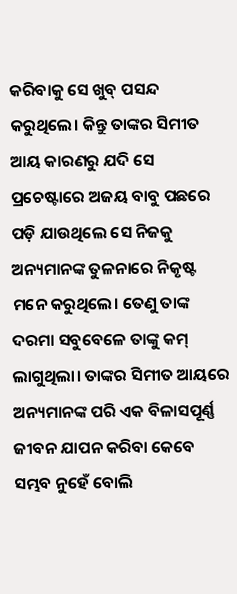କରିବାକୁ ସେ ଖୁବ୍ ପସନ୍ଦ କରୁଥିଲେ। କିନ୍ତୁ ତାଙ୍କର ସିମୀତ ଆୟ କାରଣରୁ ଯଦି ସେ ପ୍ରଚେଷ୍ଟାରେ ଅଜୟ ବାବୁ ପଛରେ ପଡ଼ି ଯାଉଥିଲେ ସେ ନିଜକୁ ଅନ୍ୟମାନଙ୍କ ତୁଳନାରେ ନିକୃଷ୍ଟ ମନେ କରୁଥିଲେ। ତେଣୁ ତାଙ୍କ ଦରମା ସବୁବେଳେ ତାଙ୍କୁ କମ୍ ଲାଗୁଥିଲା। ତାଙ୍କର ସିମୀତ ଆୟରେ ଅନ୍ୟମାନଙ୍କ ପରି ଏକ ବିଳାସପୂର୍ଣ୍ଣ ଜୀବନ ଯାପନ କରିବା କେବେ ସମ୍ଭବ ନୁହେଁ ବୋଲି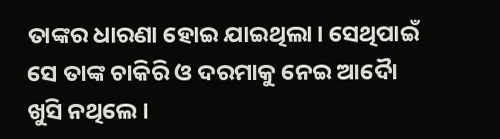ତାଙ୍କର ଧାରଣା ହୋଇ ଯାଇଥିଲା। ସେଥିପାଇଁ ସେ ତାଙ୍କ ଚାକିରି ଓ ଦରମାକୁ ନେଇ ଆଦୋୖ ଖୁସି ନଥିଲେ।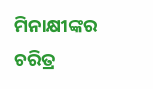ମିନାକ୍ଷୀଙ୍କର ଚରିତ୍ର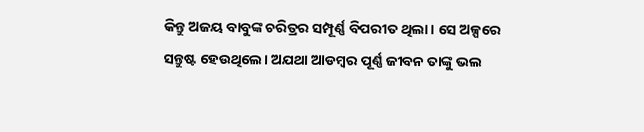କିନ୍ତୁ ଅଜୟ ବାବୁଙ୍କ ଚରିତ୍ରର ସମ୍ପୂର୍ଣ୍ଣ ବିପରୀତ ଥିଲା। ସେ ଅଳ୍ପରେ ସନ୍ତୁଷ୍ଟ ହେଉଥିଲେ। ଅଯଥା ଆଡମ୍ବର ପୂର୍ଣ୍ଣ ଜୀବନ ତାଙ୍କୁ ଭଲ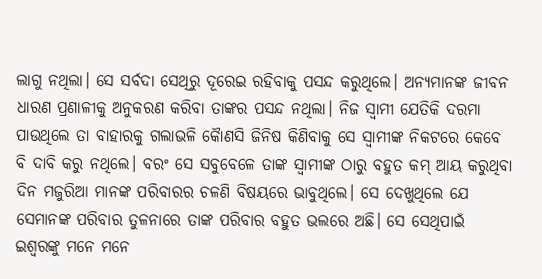ଲାଗୁ ନଥିଲା। ସେ ସର୍ବଦା ସେଥିରୁ ଦୂରେଇ ରହିବାକୁ ପସନ୍ଦ କରୁଥିଲେ। ଅନ୍ୟମାନଙ୍କ ଜୀବନ ଧାରଣ ପ୍ରଣାଳୀକୁ ଅନୁକରଣ କରିବା ତାଙ୍କର ପସନ୍ଦ ନଥିଲା। ନିଜ ସ୍ଵାମୀ ଯେତିକି ଦରମା ପାଉଥିଲେ ତା ବାହାରକୁ ଗଲାଭଳି କୈାଣସି ଜିନିଷ କିଣିବାକୁ ସେ ସ୍ଵାମୀଙ୍କ ନିକଟରେ କେବେ ବି ଦାବି କରୁ ନଥିଲେ। ବରଂ ସେ ସବୁବେଳେ ତାଙ୍କ ସ୍ଵାମୀଙ୍କ ଠାରୁ ବହୁତ କମ୍ ଆୟ କରୁଥିବା ଦିନ ମଜୁରିଆ ମାନଙ୍କ ପରିବାରର ଚଳଣି ବିଷୟରେ ଭାବୁଥିଲେ। ସେ ଦେଖୁଥିଲେ ଯେ ସେମାନଙ୍କ ପରିବାର ତୁଳନାରେ ତାଙ୍କ ପରିବାର ବହୁତ ଭଲରେ ଅଛି। ସେ ସେଥିପାଇଁ ଇଶ୍ଵରଙ୍କୁ ମନେ ମନେ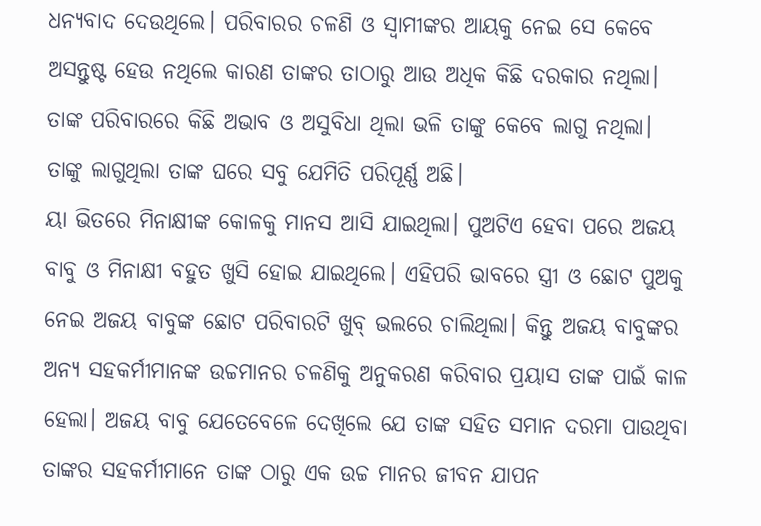ଧନ୍ୟବାଦ ଦେଉଥିଲେ। ପରିବାରର ଚଳଣି ଓ ସ୍ଵାମୀଙ୍କର ଆୟକୁ ନେଇ ସେ କେବେ ଅସନ୍ତୁଷ୍ଟ ହେଉ ନଥିଲେ କାରଣ ତାଙ୍କର ତାଠାରୁ ଆଉ ଅଧିକ କିଛି ଦରକାର ନଥିଲା। ତାଙ୍କ ପରିବାରରେ କିଛି ଅଭାବ ଓ ଅସୁବିଧା ଥିଲା ଭଳି ତାଙ୍କୁ କେବେ ଲାଗୁ ନଥିଲା। ତାଙ୍କୁ ଲାଗୁଥିଲା ତାଙ୍କ ଘରେ ସବୁ ଯେମିତି ପରିପୂର୍ଣ୍ଣ ଅଛି।
ୟା ଭିତରେ ମିନାକ୍ଷୀଙ୍କ କୋଳକୁ ମାନସ ଆସି ଯାଇଥିଲା। ପୁଅଟିଏ ହେବା ପରେ ଅଜୟ ବାବୁ ଓ ମିନାକ୍ଷୀ ବହୁତ ଖୁସି ହୋଇ ଯାଇଥିଲେ। ଏହିପରି ଭାବରେ ସ୍ତ୍ରୀ ଓ ଛୋଟ ପୁଅକୁ ନେଇ ଅଜୟ ବାବୁଙ୍କ ଛୋଟ ପରିବାରଟି ଖୁବ୍ ଭଲରେ ଚାଲିଥିଲା। କିନ୍ତୁ ଅଜୟ ବାବୁଙ୍କର ଅନ୍ୟ ସହକର୍ମୀମାନଙ୍କ ଉଚ୍ଚମାନର ଚଳଣିକୁ ଅନୁକରଣ କରିବାର ପ୍ରୟାସ ତାଙ୍କ ପାଇଁ କାଳ ହେଲା। ଅଜୟ ବାବୁ ଯେତେବେଳେ ଦେଖିଲେ ଯେ ତାଙ୍କ ସହିତ ସମାନ ଦରମା ପାଉଥିବା ତାଙ୍କର ସହକର୍ମୀମାନେ ତାଙ୍କ ଠାରୁ ଏକ ଉଚ୍ଚ ମାନର ଜୀବନ ଯାପନ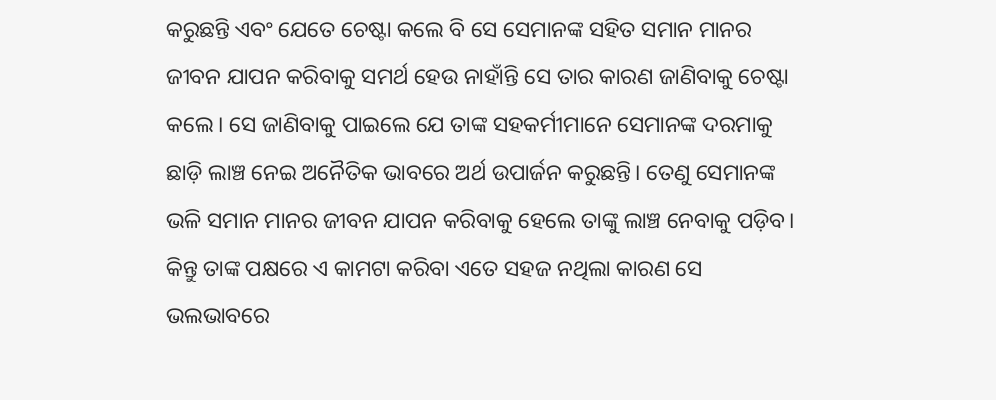କରୁଛନ୍ତି ଏବଂ ଯେତେ ଚେଷ୍ଟା କଲେ ବି ସେ ସେମାନଙ୍କ ସହିତ ସମାନ ମାନର ଜୀବନ ଯାପନ କରିବାକୁ ସମର୍ଥ ହେଉ ନାହାଁନ୍ତି ସେ ତାର କାରଣ ଜାଣିବାକୁ ଚେଷ୍ଟା କଲେ। ସେ ଜାଣିବାକୁ ପାଇଲେ ଯେ ତାଙ୍କ ସହକର୍ମୀମାନେ ସେମାନଙ୍କ ଦରମାକୁ ଛାଡ଼ି ଲାଞ୍ଚ ନେଇ ଅନୈତିକ ଭାବରେ ଅର୍ଥ ଉପାର୍ଜନ କରୁଛନ୍ତି। ତେଣୁ ସେମାନଙ୍କ ଭଳି ସମାନ ମାନର ଜୀବନ ଯାପନ କରିବାକୁ ହେଲେ ତାଙ୍କୁ ଲାଞ୍ଚ ନେବାକୁ ପଡ଼ିବ। କିନ୍ତୁ ତାଙ୍କ ପକ୍ଷରେ ଏ କାମଟା କରିବା ଏତେ ସହଜ ନଥିଲା କାରଣ ସେ ଭଲଭାବରେ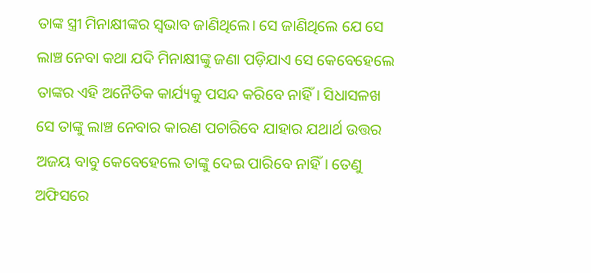ତାଙ୍କ ସ୍ତ୍ରୀ ମିନାକ୍ଷୀଙ୍କର ସ୍ଵଭାବ ଜାଣିଥିଲେ। ସେ ଜାଣିଥିଲେ ଯେ ସେ ଲାଞ୍ଚ ନେବା କଥା ଯଦି ମିନାକ୍ଷୀଙ୍କୁ ଜଣା ପଡ଼ିଯାଏ ସେ କେବେହେଲେ ତାଙ୍କର ଏହି ଅନୈତିକ କାର୍ଯ୍ୟକୁ ପସନ୍ଦ କରିବେ ନାହିଁ। ସିଧାସଳଖ ସେ ତାଙ୍କୁ ଲାଞ୍ଚ ନେବାର କାରଣ ପଚାରିବେ ଯାହାର ଯଥାର୍ଥ ଉତ୍ତର ଅଜୟ ବାବୁ କେବେହେଲେ ତାଙ୍କୁ ଦେଇ ପାରିବେ ନାହିଁ। ତେଣୁ ଅଫିସରେ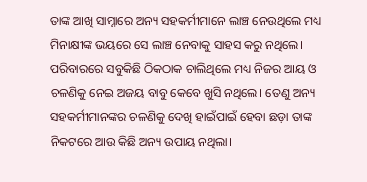ତାଙ୍କ ଆଖି ସାମ୍ନାରେ ଅନ୍ୟ ସହକର୍ମୀମାନେ ଲାଞ୍ଚ ନେଉଥିଲେ ମଧ୍ୟ ମିନାକ୍ଷୀଙ୍କ ଭୟରେ ସେ ଲାଞ୍ଚ ନେବାକୁ ସାହସ କରୁ ନଥିଲେ। ପରିବାରରେ ସବୁକିଛି ଠିକଠାକ ଚାଲିଥିଲେ ମଧ୍ୟ ନିଜର ଆୟ ଓ ଚଳଣିକୁ ନେଇ ଅଜୟ ବାବୁ କେବେ ଖୁସି ନଥିଲେ। ତେଣୁ ଅନ୍ୟ ସହକର୍ମୀମାନଙ୍କର ଚଳଣିକୁ ଦେଖି ହାଇଁପାଇଁ ହେବା ଛଡ଼ା ତାଙ୍କ ନିକଟରେ ଆଉ କିଛି ଅନ୍ୟ ଉପାୟ ନଥିଲା।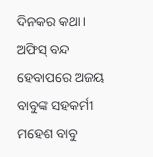ଦିନକର କଥା। ଅଫିସ୍ ବନ୍ଦ ହେବାପରେ ଅଜୟ ବାବୁଙ୍କ ସହକର୍ମୀ ମହେଶ ବାବୁ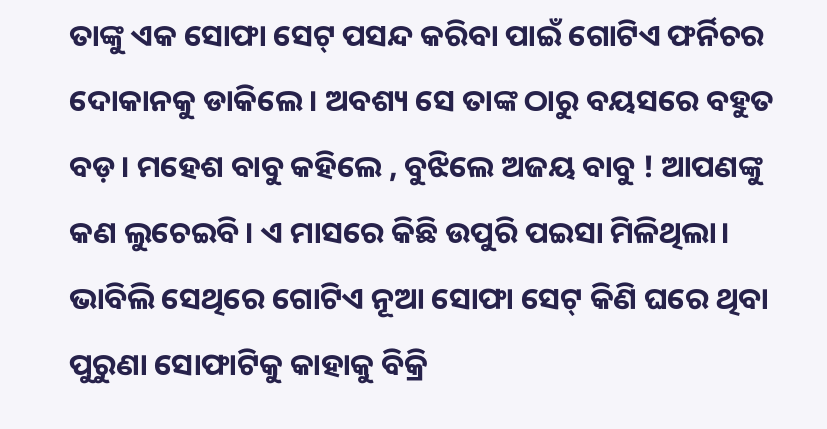ତାଙ୍କୁ ଏକ ସୋଫା ସେଟ୍ ପସନ୍ଦ କରିବା ପାଇଁ ଗୋଟିଏ ଫର୍ନିଚର ଦୋକାନକୁ ଡାକିଲେ। ଅବଶ୍ୟ ସେ ତାଙ୍କ ଠାରୁ ବୟସରେ ବହୁତ ବଡ଼। ମହେଶ ବାବୁ କହିଲେ , ବୁଝିଲେ ଅଜୟ ବାବୁ ! ଆପଣଙ୍କୁ କଣ ଲୁଚେଇବି। ଏ ମାସରେ କିଛି ଉପୁରି ପଇସା ମିଳିଥିଲା। ଭାବିଲି ସେଥିରେ ଗୋଟିଏ ନୂଆ ସୋଫା ସେଟ୍ କିଣି ଘରେ ଥିବା ପୁରୁଣା ସୋଫାଟିକୁ କାହାକୁ ବିକ୍ରି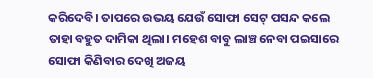କରିଦେବି। ତାପରେ ଉଭୟ ଯେଉଁ ସୋଫା ସେଟ୍ ପସନ୍ଦ କଲେ ତାହା ବହୁତ ଦାମିକା ଥିଲା। ମହେଶ ବାବୁ ଲାଞ୍ଚ ନେବା ପଇସାରେ ସୋଫା କିଣିବାର ଦେଖି ଅଜୟ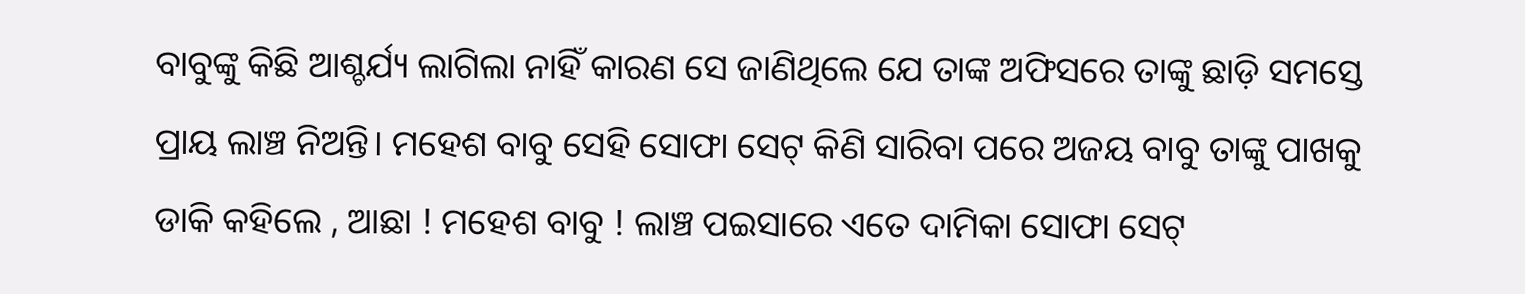ବାବୁଙ୍କୁ କିଛି ଆଶ୍ଚର୍ଯ୍ୟ ଲାଗିଲା ନାହିଁ କାରଣ ସେ ଜାଣିଥିଲେ ଯେ ତାଙ୍କ ଅଫିସରେ ତାଙ୍କୁ ଛାଡ଼ି ସମସ୍ତେ ପ୍ରାୟ ଲାଞ୍ଚ ନିଅନ୍ତି। ମହେଶ ବାବୁ ସେହି ସୋଫା ସେଟ୍ କିଣି ସାରିବା ପରେ ଅଜୟ ବାବୁ ତାଙ୍କୁ ପାଖକୁ ଡାକି କହିଲେ , ଆଛା ! ମହେଶ ବାବୁ ! ଲାଞ୍ଚ ପଇସାରେ ଏତେ ଦାମିକା ସୋଫା ସେଟ୍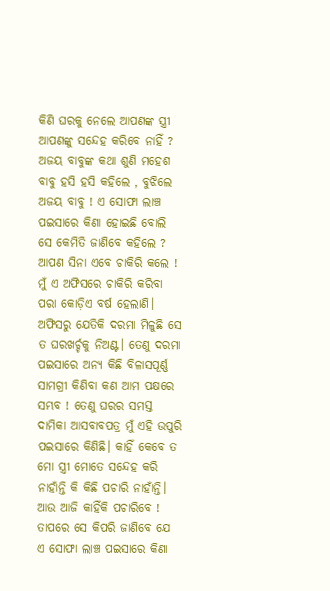କିଣି ଘରକୁ ନେଲେ ଆପଣଙ୍କ ସ୍ତ୍ରୀ ଆପଣଙ୍କୁ ସନ୍ଦେହ କରିବେ ନାହିଁ ? ଅଜୟ ବାବୁଙ୍କ କଥା ଶୁଣି ମହେଶ ବାବୁ ହସି ହସି କହିଲେ , ବୁଝିଲେ ଅଜୟ ବାବୁ ! ଏ ସୋଫା ଲାଞ୍ଚ ପଇସାରେ କିଣା ହୋଇଛି ବୋଲି ସେ କେମିତି ଜାଣିବେ କହିଲେ ? ଆପଣ ସିନା ଏବେ ଚାକିରି କଲେ ! ମୁଁ ଏ ଅଫିସରେ ଚାକିରି କରିବା ପରା କୋଡ଼ିଏ ବର୍ଷ ହେଲାଣି। ଅଫିସରୁ ଯେତିକି ଦରମା ମିଳୁଛି ସେ ତ ଘରଖର୍ଚ୍ଚକୁ ନିଅଣ୍ଟ। ତେଣୁ ଦରମା ପଇସାରେ ଅନ୍ୟ କିଛି ବିଳାସପୂର୍ଣ୍ଣ ସାମଗ୍ରୀ କିଣିବା କଣ ଆମ ପକ୍ଷରେ ସମ୍ଭବ ! ତେଣୁ ଘରର ସମସ୍ତ ଦାମିକା ଆସବାବପତ୍ର ମୁଁ ଏହି ଉପୁରି ପଇସାରେ କିଣିଛି। କାହିଁ କେବେ ତ ମୋ ସ୍ତ୍ରୀ ମୋତେ ସନ୍ଦେହ କରି ନାହାଁନ୍ତି କି କିଛି ପଚାରି ନାହାଁନ୍ତି। ଆଉ ଆଜି କାହିଁକି ପଚାରିବେ ! ତାପରେ ସେ କିପରି ଜାଣିବେ ଯେ ଏ ସୋଫା ଲାଞ୍ଚ ପଇସାରେ କିଣା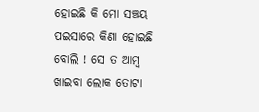ହୋଇଛି କି ମୋ ସଞ୍ଚୟ ପଇସାରେ କିଣା ହୋଇଛି ବୋଲି ! ସେ ତ ଆମ୍ବ ଖାଇବା ଲୋକ ତୋଟା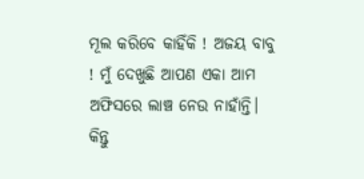ମୂଲ କରିବେ କାହିଁକି ! ଅଜୟ ବାବୁ ! ମୁଁ ଦେଖୁଛି ଆପଣ ଏକା ଆମ ଅଫିସରେ ଲାଞ୍ଚ ନେଉ ନାହାଁନ୍ତି। କିନ୍ତୁ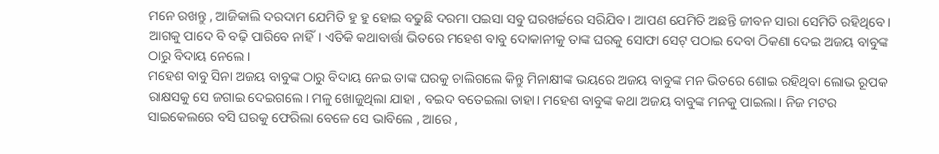ମନେ ରଖନ୍ତୁ , ଆଜିକାଲି ଦରଦାମ ଯେମିତି ହୁ ହୁ ହୋଇ ବଢୁଛି ଦରମା ପଇସା ସବୁ ଘରଖର୍ଚ୍ଚରେ ସରିଯିବ। ଆପଣ ଯେମିତି ଅଛନ୍ତି ଜୀବନ ସାରା ସେମିତି ରହିଥିବେ। ଆଗକୁ ପାଦେ ବି ବଢ଼ି ପାରିବେ ନାହିଁ। ଏତିକି କଥାବାର୍ତ୍ତା ଭିତରେ ମହେଶ ବାବୁ ଦୋକାନୀକୁ ତାଙ୍କ ଘରକୁ ସୋଫା ସେଟ୍ ପଠାଇ ଦେବା ଠିକଣା ଦେଇ ଅଜୟ ବାବୁଙ୍କ ଠାରୁ ବିଦାୟ ନେଲେ।
ମହେଶ ବାବୁ ସିନା ଅଜୟ ବାବୁଙ୍କ ଠାରୁ ବିଦାୟ ନେଇ ତାଙ୍କ ଘରକୁ ଚାଲିଗଲେ କିନ୍ତୁ ମିନାକ୍ଷୀଙ୍କ ଭୟରେ ଅଜୟ ବାବୁଙ୍କ ମନ ଭିତରେ ଶୋଇ ରହିଥିବା ଲୋଭ ରୂପକ ରାକ୍ଷସକୁ ସେ ଜଗାଇ ଦେଇଗଲେ। ମଳୁ ଖୋଜୁଥିଲା ଯାହା , ବଇଦ ବତେଇଲା ତାହା। ମହେଶ ବାବୁଙ୍କ କଥା ଅଜୟ ବାବୁଙ୍କ ମନକୁ ପାଇଲା। ନିଜ ମଟର ସାଇକେଲରେ ବସି ଘରକୁ ଫେରିଲା ବେଳେ ସେ ଭାବିଲେ , ଆରେ ,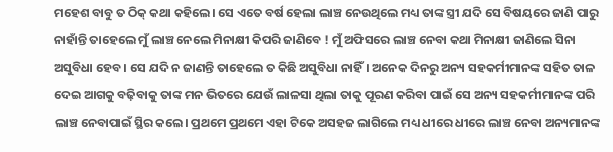ମହେଶ ବାବୁ ତ ଠିକ୍ କଥା କହିଲେ। ସେ ଏତେ ବର୍ଷ ହେଲା ଲାଞ୍ଚ ନେଉଥିଲେ ମଧ୍ୟ ତାଙ୍କ ସ୍ତ୍ରୀ ଯଦି ସେ ବିଷୟରେ ଜାଣି ପାରୁ ନାହାଁନ୍ତି ତାହେଲେ ମୁଁ ଲାଞ୍ଚ ନେଲେ ମିନାକ୍ଷୀ କିପରି ଜାଣିବେ ! ମୁଁ ଅଫିସରେ ଲାଞ୍ଚ ନେବା କଥା ମିନାକ୍ଷୀ ଜାଣିଲେ ସିନା ଅସୁବିଧା ହେବ। ସେ ଯଦି ନ ଜାଣନ୍ତି ତାହେଲେ ତ କିଛି ଅସୁବିଧା ନାହିଁ। ଅନେକ ଦିନରୁ ଅନ୍ୟ ସହକର୍ମୀମାନଙ୍କ ସହିତ ତାଳ ଦେଇ ଆଗକୁ ବଢ଼ିବାକୁ ତାଙ୍କ ମନ ଭିତରେ ଯେଉଁ ଲାଳସା ଥିଲା ତାକୁ ପୂରଣ କରିବା ପାଇଁ ସେ ଅନ୍ୟ ସହକର୍ମୀମାନଙ୍କ ପରି ଲାଞ୍ଚ ନେବାପାଇଁ ସ୍ଥିର କଲେ। ପ୍ରଥମେ ପ୍ରଥମେ ଏହା ଟିକେ ଅସହଜ ଲାଗିଲେ ମଧ୍ୟ ଧୀରେ ଧୀରେ ଲାଞ୍ଚ ନେବା ଅନ୍ୟମାନଙ୍କ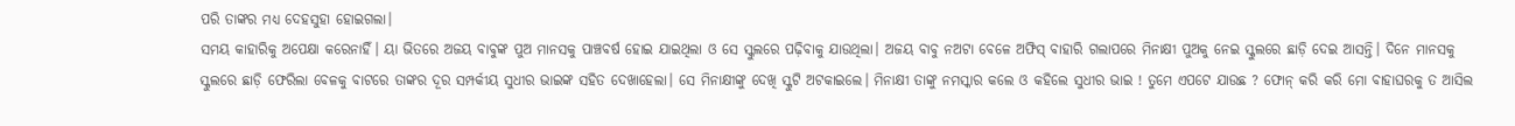ପରି ତାଙ୍କର ମଧ୍ୟ ଦେହସୁହା ହୋଇଗଲା।
ସମୟ କାହାରିକୁ ଅପେକ୍ଷା କରେନାହିଁ। ୟା ଭିତରେ ଅଜୟ ବାବୁଙ୍କ ପୁଅ ମାନସକୁ ପାଞ୍ଚବର୍ଷ ହୋଇ ଯାଇଥିଲା ଓ ସେ ସ୍କୁଲରେ ପଢ଼ିବାକୁ ଯାଉଥିଲା। ଅଜୟ ବାବୁ ନଅଟା ବେଳେ ଅଫିସ୍ ବାହାରି ଗଲାପରେ ମିନାକ୍ଷୀ ପୁଅକୁ ନେଇ ସ୍କୁଲରେ ଛାଡ଼ି ଦେଇ ଆସନ୍ତି। ଦିନେ ମାନସକୁ ସ୍କୁଲରେ ଛାଡ଼ି ଫେରିଲା ବେଳକୁ ବାଟରେ ତାଙ୍କର ଦୂର ସମ୍ପର୍କୀୟ ସୁଧୀର ଭାଇଙ୍କ ସହିତ ଦେଖାହେଲା। ସେ ମିନାକ୍ଷୀଙ୍କୁ ଦେଖି ସ୍କୁଟି ଅଟକାଇଲେ। ମିନାକ୍ଷୀ ତାଙ୍କୁ ନମସ୍କାର କଲେ ଓ କହିଲେ ସୁଧୀର ଭାଇ ! ତୁମେ ଏପଟେ ଯାଉଛ ? ଫୋନ୍ କରି କରି ମୋ ବାହାଘରକୁ ତ ଆସିଲ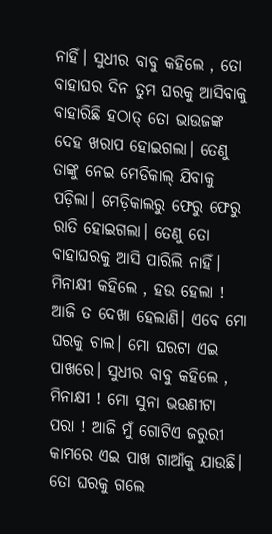ନାହିଁ। ସୁଧୀର ବାବୁ କହିଲେ , ତୋ ବାହାଘର ଦିନ ତୁମ ଘରକୁ ଆସିବାକୁ ବାହାରିଛି ହଠାତ୍ ତୋ ଭାଉଜଙ୍କ ଦେହ ଖରାପ ହୋଇଗଲା। ତେଣୁ ତାଙ୍କୁ ନେଇ ମେଡିକାଲ୍ ଯିବାକୁ ପଡ଼ିଲା। ମେଡ଼ିକାଲରୁ ଫେରୁ ଫେରୁ ରାତି ହୋଇଗଲା। ତେଣୁ ତୋ ବାହାଘରକୁ ଆସି ପାରିଲି ନାହିଁ। ମିନାକ୍ଷୀ କହିଲେ , ହଉ ହେଲା ! ଆଜି ତ ଦେଖା ହେଲାଣି। ଏବେ ମୋ ଘରକୁ ଚାଲ। ମୋ ଘରଟା ଏଇ ପାଖରେ। ସୁଧୀର ବାବୁ କହିଲେ , ମିନାକ୍ଷୀ ! ମୋ ସୁନା ଭଉଣୀଟା ପରା ! ଆଜି ମୁଁ ଗୋଟିଏ ଜରୁରୀ କାମରେ ଏଇ ପାଖ ଗାଆଁକୁ ଯାଉଛି। ତୋ ଘରକୁ ଗଲେ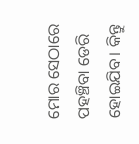ମୋର ସେଠାରେ ପହଞ୍ଚିବା ଡେରି ହୋଇଯିବ। କିନ୍ତୁ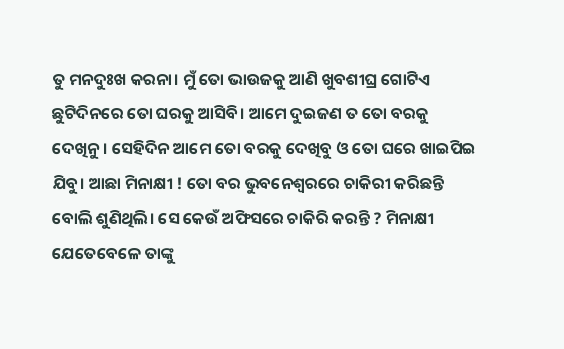ତୁ ମନଦୁଃଖ କରନା। ମୁଁ ତୋ ଭାଉଜକୁ ଆଣି ଖୁବଶୀଘ୍ର ଗୋଟିଏ ଛୁଟିଦିନରେ ତୋ ଘରକୁ ଆସିବି। ଆମେ ଦୁଇଜଣ ତ ତୋ ବରକୁ ଦେଖିନୁ। ସେହିଦିନ ଆମେ ତୋ ବରକୁ ଦେଖିବୁ ଓ ତୋ ଘରେ ଖାଇପିଇ ଯିବୁ। ଆଛା ମିନାକ୍ଷୀ ! ତୋ ବର ଭୁବନେଶ୍ଵରରେ ଚାକିରୀ କରିଛନ୍ତି ବୋଲି ଶୁଣିଥିଲି। ସେ କେଉଁ ଅଫିସରେ ଚାକିରି କରନ୍ତି ? ମିନାକ୍ଷୀ ଯେତେବେଳେ ତାଙ୍କୁ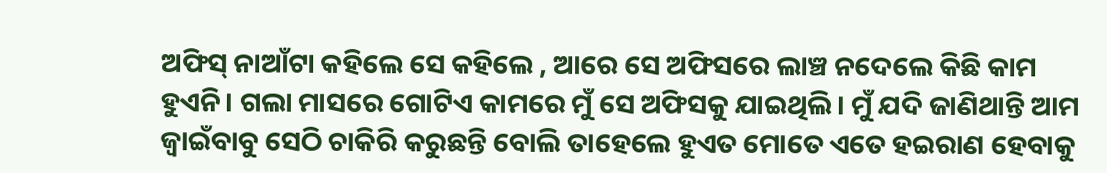ଅଫିସ୍ ନାଆଁଟା କହିଲେ ସେ କହିଲେ , ଆରେ ସେ ଅଫିସରେ ଲାଞ୍ଚ ନଦେଲେ କିଛି କାମ ହୁଏନି। ଗଲା ମାସରେ ଗୋଟିଏ କାମରେ ମୁଁ ସେ ଅଫିସକୁ ଯାଇଥିଲି। ମୁଁ ଯଦି ଜାଣିଥାନ୍ତି ଆମ ଜ୍ବାଇଁବାବୁ ସେଠି ଚାକିରି କରୁଛନ୍ତି ବୋଲି ତାହେଲେ ହୁଏତ ମୋତେ ଏତେ ହଇରାଣ ହେବାକୁ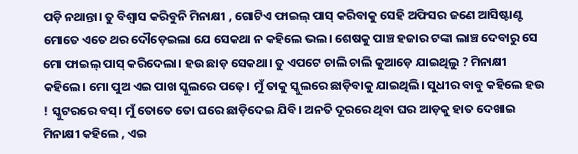ପଡ଼ି ନଥାନ୍ତା। ତୁ ବିଶ୍ଵାସ କରିବୁନି ମିନାକ୍ଷୀ , ଗୋଟିଏ ଫାଇଲ୍ ପାସ୍ କରିବାକୁ ସେହି ଅଫିସର ଜଣେ ଆସିଷ୍ଟାଣ୍ଟ ମୋତେ ଏତେ ଥର ଦୌଡ଼େଇଲା ଯେ ସେକଥା ନ କହିଲେ ଭଲ। ଶେଷକୁ ପାଞ୍ଚ ହଜାର ଟଙ୍କା ଲାଞ୍ଚ ଦେବାରୁ ସେ ମୋ ଫାଇଲ୍ ପାସ୍ କରିଦେଲା। ହଉ ଛାଡ଼ ସେକଥା। ତୁ ଏପଟେ ଚାଲି ଚାଲି କୁଆଡ଼େ ଯାଇଥିଲୁ ? ମିନାକ୍ଷୀ କହିଲେ। ମୋ ପୁଅ ଏଇ ପାଖ ସ୍କୁଲରେ ପଢ଼େ। ମୁଁ ତାକୁ ସ୍କୁଲରେ ଛାଡ଼ିବାକୁ ଯାଇଥିଲି। ସୁଧୀର ବାବୁ କହିଲେ ହଉ ! ସ୍କୁଟରରେ ବସ୍। ମୁଁ ତୋତେ ତୋ ଘରେ ଛାଡ଼ିଦେଇ ଯିବି। ଅନତି ଦୂରରେ ଥିବା ଘର ଆଡ଼କୁ ହାତ ଦେଖାଇ ମିନାକ୍ଷୀ କହିଲେ , ଏଇ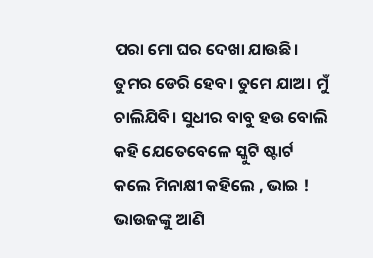ପରା ମୋ ଘର ଦେଖା ଯାଉଛି। ତୁମର ଡେରି ହେବ। ତୁମେ ଯାଅ। ମୁଁ ଚାଲିଯିବି। ସୁଧୀର ବାବୁ ହଉ ବୋଲି କହି ଯେତେବେଳେ ସ୍କୁଟି ଷ୍ଟାର୍ଟ କଲେ ମିନାକ୍ଷୀ କହିଲେ , ଭାଇ ! ଭାଉଜଙ୍କୁ ଆଣି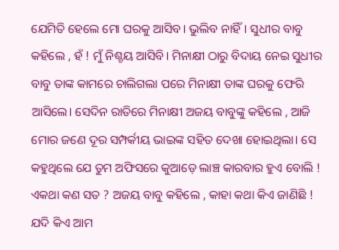ଯେମିତି ହେଲେ ମୋ ଘରକୁ ଆସିବ। ଭୁଲିବ ନାହିଁ। ସୁଧୀର ବାବୁ କହିଲେ , ହଁ ! ମୁଁ ନିଶ୍ଚୟ ଆସିବି। ମିନାକ୍ଷୀ ଠାରୁ ବିଦାୟ ନେଇ ସୁଧୀର ବାବୁ ତାଙ୍କ କାମରେ ଚାଲିଗଲା ପରେ ମିନାକ୍ଷୀ ତାଙ୍କ ଘରକୁ ଫେରି ଆସିଲେ। ସେଦିନ ରାତିରେ ମିନାକ୍ଷୀ ଅଜୟ ବାବୁଙ୍କୁ କହିଲେ , ଆଜି ମୋର ଜଣେ ଦୂର ସମ୍ପର୍କୀୟ ଭାଇଙ୍କ ସହିତ ଦେଖା ହୋଇଥିଲା। ସେ କହୁଥିଲେ ଯେ ତୁମ ଅଫିସରେ କୁଆଡ଼େ ଲାଞ୍ଚ କାରବାର ହୁଏ ବୋଲି ! ଏକଥା କଣ ସତ ? ଅଜୟ ବାବୁ କହିଲେ , କାହା କଥା କିଏ ଜାଣିଛି ! ଯଦି କିଏ ଆମ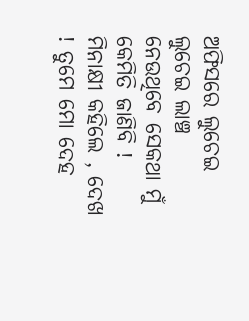ଅଫିସରେ ଲୁଚେଇ ଲୁଚେଇ ଲାଞ୍ଚ ନେଉଥିବେ ସେକଥା ମୁଁ କେମିତି ଜାଣିବି ! ମିନାକ୍ଷୀ କହିଲେ , ଦେଖ ! ତୁମେ ମୋ ଦେହ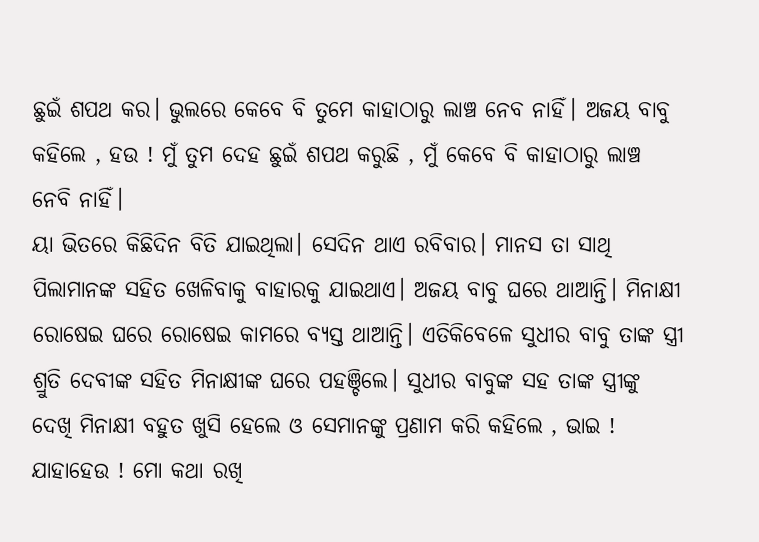ଛୁଇଁ ଶପଥ କର। ଭୁଲରେ କେବେ ବି ତୁମେ କାହାଠାରୁ ଲାଞ୍ଚ ନେବ ନାହିଁ। ଅଜୟ ବାବୁ କହିଲେ , ହଉ ! ମୁଁ ତୁମ ଦେହ ଛୁଇଁ ଶପଥ କରୁଛି , ମୁଁ କେବେ ବି କାହାଠାରୁ ଲାଞ୍ଚ ନେବି ନାହିଁ।
ୟା ଭିତରେ କିଛିଦିନ ବିତି ଯାଇଥିଲା। ସେଦିନ ଥାଏ ରବିବାର। ମାନସ ତା ସାଥି ପିଲାମାନଙ୍କ ସହିତ ଖେଳିବାକୁ ବାହାରକୁ ଯାଇଥାଏ। ଅଜୟ ବାବୁ ଘରେ ଥାଆନ୍ତି। ମିନାକ୍ଷୀ ରୋଷେଇ ଘରେ ରୋଷେଇ କାମରେ ବ୍ୟସ୍ତ ଥାଆନ୍ତି। ଏତିକିବେଳେ ସୁଧୀର ବାବୁ ତାଙ୍କ ସ୍ତ୍ରୀ ଶ୍ରୁତି ଦେବୀଙ୍କ ସହିତ ମିନାକ୍ଷୀଙ୍କ ଘରେ ପହଞ୍ଚିଲେ। ସୁଧୀର ବାବୁଙ୍କ ସହ ତାଙ୍କ ସ୍ତ୍ରୀଙ୍କୁ ଦେଖି ମିନାକ୍ଷୀ ବହୁତ ଖୁସି ହେଲେ ଓ ସେମାନଙ୍କୁ ପ୍ରଣାମ କରି କହିଲେ , ଭାଇ ! ଯାହାହେଉ ! ମୋ କଥା ରଖି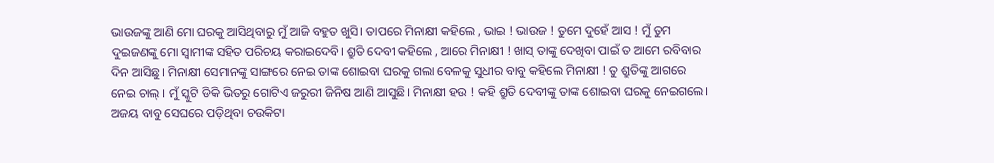ଭାଉଜଙ୍କୁ ଆଣି ମୋ ଘରକୁ ଆସିଥିବାରୁ ମୁଁ ଆଜି ବହୁତ ଖୁସି। ତାପରେ ମିନାକ୍ଷୀ କହିଲେ , ଭାଇ ! ଭାଉଜ ! ତୁମେ ଦୁହେଁ ଆସ ! ମୁଁ ତୁମ ଦୁଇଜଣଙ୍କୁ ମୋ ସ୍ଵାମୀଙ୍କ ସହିତ ପରିଚୟ କରାଇଦେବି। ଶ୍ରୁତି ଦେବୀ କହିଲେ , ଆରେ ମିନାକ୍ଷୀ ! ଖାସ୍ ତାଙ୍କୁ ଦେଖିବା ପାଇଁ ତ ଆମେ ରବିବାର ଦିନ ଆସିଛୁ। ମିନାକ୍ଷୀ ସେମାନଙ୍କୁ ସାଙ୍ଗରେ ନେଇ ତାଙ୍କ ଶୋଇବା ଘରକୁ ଗଲା ବେଳକୁ ସୁଧୀର ବାବୁ କହିଲେ ମିନାକ୍ଷୀ ! ତୁ ଶ୍ରୁତିଙ୍କୁ ଆଗରେ ନେଇ ଚାଲ୍ । ମୁଁ ସ୍କୁଟି ଡିକି ଭିତରୁ ଗୋଟିଏ ଜରୁରୀ ଜିନିଷ ଆଣି ଆସୁଛି। ମିନାକ୍ଷୀ ହଉ ! କହି ଶ୍ରୁତି ଦେବୀଙ୍କୁ ତାଙ୍କ ଶୋଇବା ଘରକୁ ନେଇଗଲେ। ଅଜୟ ବାବୁ ସେଘରେ ପଡ଼ିଥିବା ଚଉକିଟା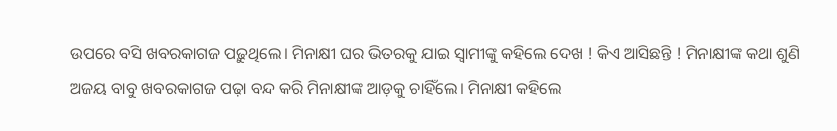ଉପରେ ବସି ଖବରକାଗଜ ପଢ଼ୁଥିଲେ। ମିନାକ୍ଷୀ ଘର ଭିତରକୁ ଯାଇ ସ୍ବାମୀଙ୍କୁ କହିଲେ ଦେଖ ! କିଏ ଆସିଛନ୍ତି ! ମିନାକ୍ଷୀଙ୍କ କଥା ଶୁଣି ଅଜୟ ବାବୁ ଖବରକାଗଜ ପଢ଼ା ବନ୍ଦ କରି ମିନାକ୍ଷୀଙ୍କ ଆଡ଼କୁ ଚାହିଁଲେ। ମିନାକ୍ଷୀ କହିଲେ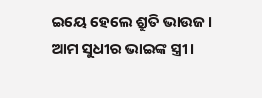ଇୟେ ହେଲେ ଶ୍ରୁତି ଭାଉଜ। ଆମ ସୁଧୀର ଭାଇଙ୍କ ସ୍ତ୍ରୀ।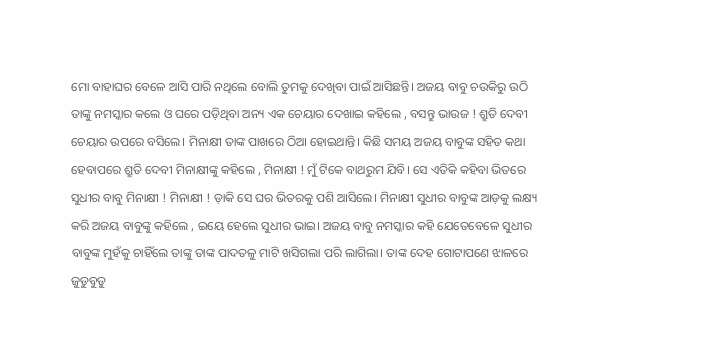ମୋ ବାହାଘର ବେଳେ ଆସି ପାରି ନଥିଲେ ବୋଲି ତୁମକୁ ଦେଖିବା ପାଇଁ ଆସିଛନ୍ତି। ଅଜୟ ବାବୁ ଚଉକିରୁ ଉଠି ତାଙ୍କୁ ନମସ୍କାର କଲେ ଓ ଘରେ ପଡ଼ିଥିବା ଅନ୍ୟ ଏକ ଚେୟାର ଦେଖାଇ କହିଲେ , ବସନ୍ତୁ ଭାଉଜ ! ଶ୍ରୁତି ଦେବୀ ଚେୟାର ଉପରେ ବସିଲେ। ମିନାକ୍ଷୀ ତାଙ୍କ ପାଖରେ ଠିଆ ହୋଇଥାନ୍ତି। କିଛି ସମୟ ଅଜୟ ବାବୁଙ୍କ ସହିତ କଥା ହେବାପରେ ଶ୍ରୁତି ଦେବୀ ମିନାକ୍ଷୀଙ୍କୁ କହିଲେ , ମିନାକ୍ଷୀ ! ମୁଁ ଟିକେ ବାଥରୁମ ଯିବି। ସେ ଏତିକି କହିବା ଭିତରେ ସୁଧୀର ବାବୁ ମିନାକ୍ଷୀ ! ମିନାକ୍ଷୀ ! ଡ଼ାକି ସେ ଘର ଭିତରକୁ ପଶି ଆସିଲେ। ମିନାକ୍ଷୀ ସୁଧୀର ବାବୁଙ୍କ ଆଡ଼କୁ ଲକ୍ଷ୍ୟ କରି ଅଜୟ ବାବୁଙ୍କୁ କହିଲେ , ଇୟେ ହେଲେ ସୁଧୀର ଭାଇ। ଅଜୟ ବାବୁ ନମସ୍କାର କହି ଯେତେବେଳେ ସୁଧୀର ବାବୁଙ୍କ ମୁହଁକୁ ଚାହିଁଲେ ତାଙ୍କୁ ତାଙ୍କ ପାଦତଳୁ ମାଟି ଖସିଗଲା ପରି ଲାଗିଲା। ତାଙ୍କ ଦେହ ଗୋଟାପଣେ ଝାଳରେ ଜୁଡୁବୁଡୁ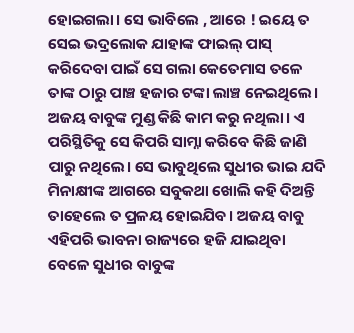ହୋଇଗଲା। ସେ ଭାବିଲେ , ଆରେ ! ଇୟେ ତ ସେଇ ଭଦ୍ରଲୋକ ଯାହାଙ୍କ ଫାଇଲ୍ ପାସ୍ କରିଦେବା ପାଇଁ ସେ ଗଲା କେତେମାସ ତଳେ ତାଙ୍କ ଠାରୁ ପାଞ୍ଚ ହଜାର ଟଙ୍କା ଲାଞ୍ଚ ନେଇଥିଲେ। ଅଜୟ ବାବୁଙ୍କ ମୁଣ୍ଡ କିଛି କାମ କରୁ ନଥିଲା। ଏ ପରିସ୍ଥିତିକୁ ସେ କିପରି ସାମ୍ନା କରିବେ କିଛି ଜାଣି ପାରୁ ନଥିଲେ। ସେ ଭାବୁଥିଲେ ସୁଧୀର ଭାଇ ଯଦି ମିନାକ୍ଷୀଙ୍କ ଆଗରେ ସବୁକଥା ଖୋଲି କହି ଦିଅନ୍ତି ତାହେଲେ ତ ପ୍ରଳୟ ହୋଇଯିବ। ଅଜୟ ବାବୁ ଏହିପରି ଭାବନା ରାଜ୍ୟରେ ହଜି ଯାଇଥିବା ବେଳେ ସୁଧୀର ବାବୁଙ୍କ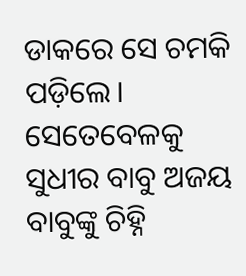ଡାକରେ ସେ ଚମକି ପଡ଼ିଲେ। ସେତେବେଳକୁ ସୁଧୀର ବାବୁ ଅଜୟ ବାବୁଙ୍କୁ ଚିହ୍ନି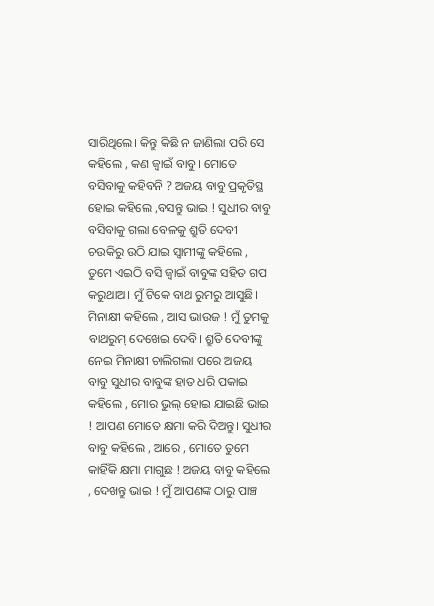ସାରିଥିଲେ। କିନ୍ତୁ କିଛି ନ ଜାଣିଲା ପରି ସେ କହିଲେ , କଣ ଜ୍ବାଇଁ ବାବୁ। ମୋତେ ବସିବାକୁ କହିବନି ? ଅଜୟ ବାବୁ ପ୍ରକୃତିସ୍ଥ ହୋଇ କହିଲେ ,ବସନ୍ତୁ ଭାଇ ! ସୁଧୀର ବାବୁ ବସିବାକୁ ଗଲା ବେଳକୁ ଶ୍ରୁତି ଦେବୀ ଚଉକିରୁ ଉଠି ଯାଇ ସ୍ବାମୀଙ୍କୁ କହିଲେ , ତୁମେ ଏଇଠି ବସି ଜ୍ବାଇଁ ବାବୁଙ୍କ ସହିତ ଗପ କରୁଥାଅ। ମୁଁ ଟିକେ ବାଥ ରୁମରୁ ଆସୁଛି। ମିନାକ୍ଷୀ କହିଲେ , ଆସ ଭାଉଜ ! ମୁଁ ତୁମକୁ ବାଥରୁମ୍ ଦେଖେଇ ଦେବି। ଶ୍ରୁତି ଦେବୀଙ୍କୁ ନେଇ ମିନାକ୍ଷୀ ଚାଲିଗଲା ପରେ ଅଜୟ ବାବୁ ସୁଧୀର ବାବୁଙ୍କ ହାତ ଧରି ପକାଇ କହିଲେ , ମୋର ଭୁଲ୍ ହୋଇ ଯାଇଛି ଭାଇ ! ଆପଣ ମୋତେ କ୍ଷମା କରି ଦିଅନ୍ତୁ। ସୁଧୀର ବାବୁ କହିଲେ , ଆରେ , ମୋତେ ତୁମେ କାହିଁକି କ୍ଷମା ମାଗୁଛ ! ଅଜୟ ବାବୁ କହିଲେ , ଦେଖନ୍ତୁ ଭାଇ ! ମୁଁ ଆପଣଙ୍କ ଠାରୁ ପାଞ୍ଚ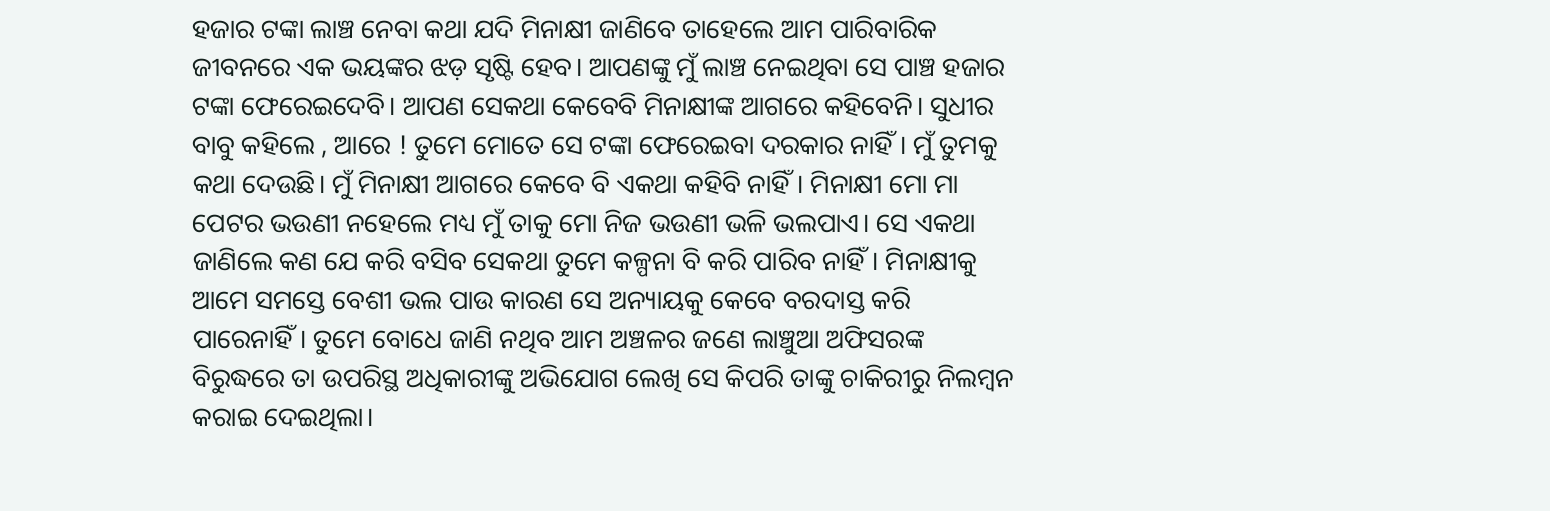ହଜାର ଟଙ୍କା ଲାଞ୍ଚ ନେବା କଥା ଯଦି ମିନାକ୍ଷୀ ଜାଣିବେ ତାହେଲେ ଆମ ପାରିବାରିକ ଜୀବନରେ ଏକ ଭୟଙ୍କର ଝଡ଼ ସୃଷ୍ଟି ହେବ। ଆପଣଙ୍କୁ ମୁଁ ଲାଞ୍ଚ ନେଇଥିବା ସେ ପାଞ୍ଚ ହଜାର ଟଙ୍କା ଫେରେଇଦେବି। ଆପଣ ସେକଥା କେବେବି ମିନାକ୍ଷୀଙ୍କ ଆଗରେ କହିବେନି। ସୁଧୀର ବାବୁ କହିଲେ , ଆରେ ! ତୁମେ ମୋତେ ସେ ଟଙ୍କା ଫେରେଇବା ଦରକାର ନାହିଁ। ମୁଁ ତୁମକୁ କଥା ଦେଉଛି। ମୁଁ ମିନାକ୍ଷୀ ଆଗରେ କେବେ ବି ଏକଥା କହିବି ନାହିଁ। ମିନାକ୍ଷୀ ମୋ ମା ପେଟର ଭଉଣୀ ନହେଲେ ମଧ୍ୟ ମୁଁ ତାକୁ ମୋ ନିଜ ଭଉଣୀ ଭଳି ଭଲପାଏ। ସେ ଏକଥା ଜାଣିଲେ କଣ ଯେ କରି ବସିବ ସେକଥା ତୁମେ କଳ୍ପନା ବି କରି ପାରିବ ନାହିଁ। ମିନାକ୍ଷୀକୁ ଆମେ ସମସ୍ତେ ବେଶୀ ଭଲ ପାଉ କାରଣ ସେ ଅନ୍ୟାୟକୁ କେବେ ବରଦାସ୍ତ କରି ପାରେନାହିଁ। ତୁମେ ବୋଧେ ଜାଣି ନଥିବ ଆମ ଅଞ୍ଚଳର ଜଣେ ଲାଞ୍ଚୁଆ ଅଫିସରଙ୍କ ବିରୁଦ୍ଧରେ ତା ଉପରିସ୍ଥ ଅଧିକାରୀଙ୍କୁ ଅଭିଯୋଗ ଲେଖି ସେ କିପରି ତାଙ୍କୁ ଚାକିରୀରୁ ନିଲମ୍ବନ କରାଇ ଦେଇଥିଲା।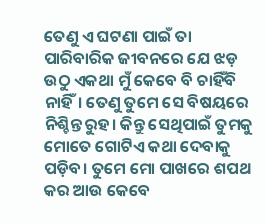ତେଣୁ ଏ ଘଟଣା ପାଇଁ ତା ପାରିବାରିକ ଜୀବନରେ ଯେ ଝଡ଼ ଉଠୁ ଏକଥା ମୁଁ କେବେ ବି ଚାହିଁବି ନାହିଁ। ତେଣୁ ତୁମେ ସେ ବିଷୟରେ ନିଶ୍ଚିନ୍ତ ରୁହ। କିନ୍ତୁ ସେଥିପାଇଁ ତୁମକୁ ମୋତେ ଗୋଟିଏ କଥା ଦେବାକୁ ପଡ଼ିବ। ତୁମେ ମୋ ପାଖରେ ଶପଥ କର ଆଉ କେବେ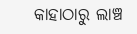କାହାଠାରୁ ଲାଞ୍ଚ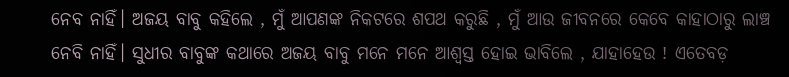ନେବ ନାହିଁ। ଅଜୟ ବାବୁ କହିଲେ , ମୁଁ ଆପଣଙ୍କ ନିକଟରେ ଶପଥ କରୁଛି , ମୁଁ ଆଉ ଜୀବନରେ କେବେ କାହାଠାରୁ ଲାଞ୍ଚ ନେବି ନାହିଁ। ସୁଧୀର ବାବୁଙ୍କ କଥାରେ ଅଜୟ ବାବୁ ମନେ ମନେ ଆଶ୍ଵସ୍ତ ହୋଇ ଭାବିଲେ , ଯାହାହେଉ ! ଏତେବଡ଼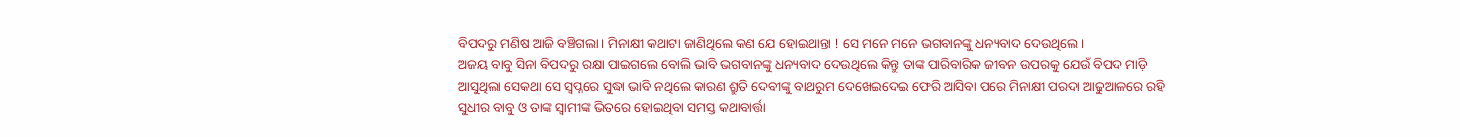ବିପଦରୁ ମଣିଷ ଆଜି ବଞ୍ଚିଗଲା। ମିନାକ୍ଷୀ କଥାଟା ଜାଣିଥିଲେ କଣ ଯେ ହୋଇଥାନ୍ତା ! ସେ ମନେ ମନେ ଭଗବାନଙ୍କୁ ଧନ୍ୟବାଦ ଦେଉଥିଲେ।
ଅଜୟ ବାବୁ ସିନା ବିପଦରୁ ରକ୍ଷା ପାଇଗଲେ ବୋଲି ଭାବି ଭଗବାନଙ୍କୁ ଧନ୍ୟବାଦ ଦେଉଥିଲେ କିନ୍ତୁ ତାଙ୍କ ପାରିବାରିକ ଜୀବନ ଉପରକୁ ଯେଉଁ ବିପଦ ମାଡ଼ି ଆସୁଥିଲା ସେକଥା ସେ ସ୍ଵପ୍ନରେ ସୁଦ୍ଧା ଭାବି ନଥିଲେ କାରଣ ଶ୍ରୁତି ଦେବୀଙ୍କୁ ବାଥରୁମ ଦେଖେଇଦେଇ ଫେରି ଆସିବା ପରେ ମିନାକ୍ଷୀ ପରଦା ଆଢୁଆଳରେ ରହି ସୁଧୀର ବାବୁ ଓ ତାଙ୍କ ସ୍ଵାମୀଙ୍କ ଭିତରେ ହୋଇଥିବା ସମସ୍ତ କଥାବାର୍ତ୍ତା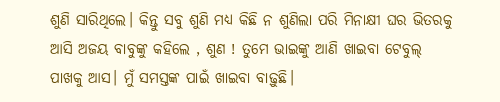ଶୁଣି ସାରିଥିଲେ। କିନ୍ତୁ ସବୁ ଶୁଣି ମଧ୍ୟ କିଛି ନ ଶୁଣିଲା ପରି ମିନାକ୍ଷୀ ଘର ଭିତରକୁ ଆସି ଅଜୟ ବାବୁଙ୍କୁ କହିଲେ , ଶୁଣ ! ତୁମେ ଭାଇଙ୍କୁ ଆଣି ଖାଇବା ଟେବୁଲ୍ ପାଖକୁ ଆସ। ମୁଁ ସମସ୍ତଙ୍କ ପାଇଁ ଖାଇବା ବାଢ଼ୁଛି।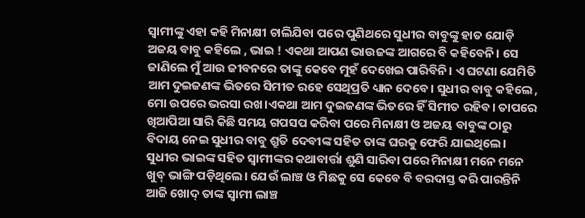ସ୍ବାମୀଙ୍କୁ ଏହା କହି ମିନାକ୍ଷୀ ଚାଲିଯିବା ପରେ ପୁଣିଥରେ ସୁଧୀର ବାବୁଙ୍କୁ ହାତ ଯୋଡ଼ି ଅଜୟ ବାବୁ କହିଲେ , ଭାଇ ! ଏକଥା ଆପଣ ଭାଉଜଙ୍କ ଆଗରେ ବି କହିବେନି। ସେ ଜାଣିଲେ ମୁଁ ଆଉ ଜୀବନରେ ତାଙ୍କୁ କେବେ ମୁହଁ ଦେଖେଇ ପାରିବିନି। ଏ ଘଟଣା ଯେମିତି ଆମ ଦୁଇଜଣଙ୍କ ଭିତରେ ସିମୀତ ରହେ ସେଥିପ୍ରତି ଧ୍ୟାନ ଦେବେ। ସୁଧୀର ବାବୁ କହିଲେ , ମୋ ଉପରେ ଭରସା ରଖ।ଏକଥା ଆମ ଦୁଇଜଣଙ୍କ ଭିତରେ ହିଁ ସିମୀତ ରହିବ। ତାପରେ ଖିଆପିଆ ସାରି କିଛି ସମୟ ଗପସପ କରିବା ପରେ ମିନାକ୍ଷୀ ଓ ଅଜୟ ବାବୁଙ୍କ ଠାରୁ ବିଦାୟ ନେଇ ସୁଧୀର ବାବୁ ଶ୍ରୁତି ଦେବୀଙ୍କ ସହିତ ତାଙ୍କ ଘରକୁ ଫେରି ଯାଇଥିଲେ।
ସୁଧୀର ଭାଇଙ୍କ ସହିତ ସ୍ଵାମୀଙ୍କର କଥାବାର୍ତ୍ତା ଶୁଣି ସାରିବା ପରେ ମିନାକ୍ଷୀ ମନେ ମନେ ଖୁବ୍ ଭାଙ୍ଗି ପଡ଼ିଥିଲେ। ଯେଉଁ ଲାଞ୍ଚ ଓ ମିଛକୁ ସେ କେବେ ବି ବରଦାସ୍ତ କରି ପାରନ୍ତିନି ଆଜି ଖୋଦ୍ ତାଙ୍କ ସ୍ଵାମୀ ଲାଞ୍ଚ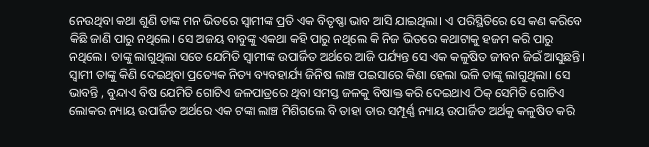ନେଉଥିବା କଥା ଶୁଣି ତାଙ୍କ ମନ ଭିତରେ ସ୍ଵାମୀଙ୍କ ପ୍ରତି ଏକ ବିତୃଷ୍ଣା ଭାବ ଆସି ଯାଇଥିଲା। ଏ ପରିସ୍ଥିତିରେ ସେ କଣ କରିବେ କିଛି ଜାଣି ପାରୁ ନଥିଲେ। ସେ ଅଜୟ ବାବୁଙ୍କୁ ଏକଥା କହି ପାରୁ ନଥିଲେ କି ନିଜ ଭିତରେ କଥାଟାକୁ ହଜମ କରି ପାରୁ ନଥିଲେ। ତାଙ୍କୁ ଲାଗୁଥିଲା ସତେ ଯେମିତି ସ୍ଵାମୀଙ୍କ ଉପାର୍ଜିତ ଅର୍ଥରେ ଆଜି ପର୍ଯ୍ୟନ୍ତ ସେ ଏକ କଳୁଷିତ ଜୀବନ ଜିଇଁ ଆସୁଛନ୍ତି। ସ୍ଵାମୀ ତାଙ୍କୁ କିଣି ଦେଇଥିବା ପ୍ରତ୍ୟେକ ନିତ୍ୟ ବ୍ୟବହାର୍ଯ୍ୟ ଜିନିଷ ଲାଞ୍ଚ ପଇସାରେ କିଣା ହେଲା ଭଳି ତାଙ୍କୁ ଲାଗୁଥିଲା। ସେ ଭାବନ୍ତି , ବୁନ୍ଦାଏ ବିଷ ଯେମିତି ଗୋଟିଏ ଜଳପାତ୍ରରେ ଥିବା ସମସ୍ତ ଜଳକୁ ବିଷାକ୍ତ କରି ଦେଇଥାଏ ଠିକ୍ ସେମିତି ଗୋଟିଏ ଲୋକର ନ୍ୟାୟ ଉପାର୍ଜିତ ଅର୍ଥରେ ଏକ ଟଙ୍କା ଲାଞ୍ଚ ମିଶିଗଲେ ବି ତାହା ତାର ସମ୍ପୂର୍ଣ୍ଣ ନ୍ୟାୟ ଉପାର୍ଜିତ ଅର୍ଥକୁ କଳୁଷିତ କରି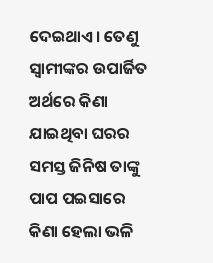ଦେଇଥାଏ। ତେଣୁ ସ୍ଵାମୀଙ୍କର ଉପାର୍ଜିତ ଅର୍ଥରେ କିଣା ଯାଇଥିବା ଘରର ସମସ୍ତ ଜିନିଷ ତାଙ୍କୁ ପାପ ପଇସାରେ କିଣା ହେଲା ଭଳି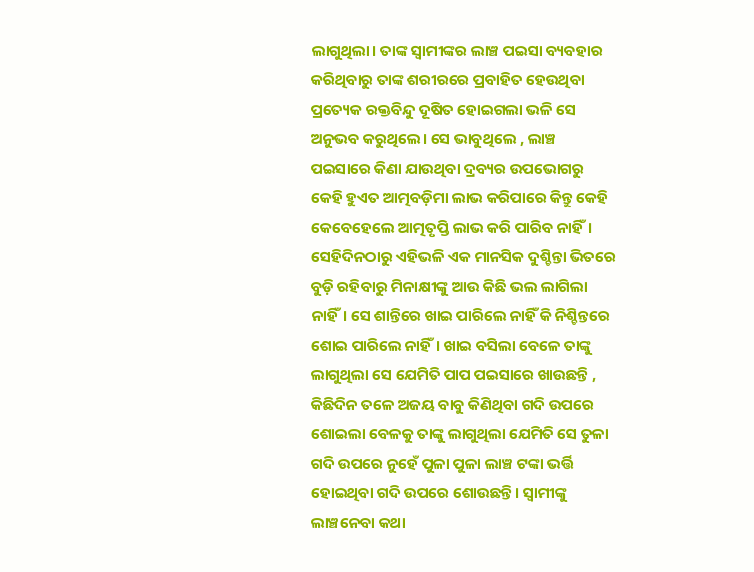ଲାଗୁଥିଲା। ତାଙ୍କ ସ୍ଵାମୀଙ୍କର ଲାଞ୍ଚ ପଇସା ବ୍ୟବହାର କରିଥିବାରୁ ତାଙ୍କ ଶରୀରରେ ପ୍ରବାହିତ ହେଉଥିବା ପ୍ରତ୍ୟେକ ରକ୍ତବିନ୍ଦୁ ଦୂଷିତ ହୋଇଗଲା ଭଳି ସେ ଅନୁଭବ କରୁଥିଲେ। ସେ ଭାବୁଥିଲେ , ଲାଞ୍ଚ ପଇସାରେ କିଣା ଯାଉଥିବା ଦ୍ରବ୍ୟର ଉପଭୋଗରୁ କେହି ହୁଏତ ଆତ୍ମବଡ଼ିମା ଲାଭ କରିପାରେ କିନ୍ତୁ କେହି କେବେହେଲେ ଆତ୍ମତୃପ୍ତି ଲାଭ କରି ପାରିବ ନାହିଁ।
ସେହିଦିନଠାରୁ ଏହିଭଳି ଏକ ମାନସିକ ଦୁଶ୍ଚିନ୍ତା ଭିତରେ ବୁଡ଼ି ରହିବାରୁ ମିନାକ୍ଷୀଙ୍କୁ ଆଉ କିଛି ଭଲ ଲାଗିଲା ନାହିଁ। ସେ ଶାନ୍ତିରେ ଖାଇ ପାରିଲେ ନାହିଁ କି ନିଶ୍ଚିନ୍ତରେ ଶୋଇ ପାରିଲେ ନାହିଁ। ଖାଇ ବସିଲା ବେଳେ ତାଙ୍କୁ ଲାଗୁଥିଲା ସେ ଯେମିତି ପାପ ପଇସାରେ ଖାଉଛନ୍ତି , କିଛିଦିନ ତଳେ ଅଜୟ ବାବୁ କିଣିଥିବା ଗଦି ଉପରେ ଶୋଇଲା ବେଳକୁ ତାଙ୍କୁ ଲାଗୁଥିଲା ଯେମିତି ସେ ତୁଳା ଗଦି ଉପରେ ନୁହେଁ ପୁଳା ପୁଳା ଲାଞ୍ଚ ଟଙ୍କା ଭର୍ତ୍ତି ହୋଇଥିବା ଗଦି ଉପରେ ଶୋଉଛନ୍ତି। ସ୍ଵାମୀଙ୍କୁ ଲାଞ୍ଚନେବା କଥା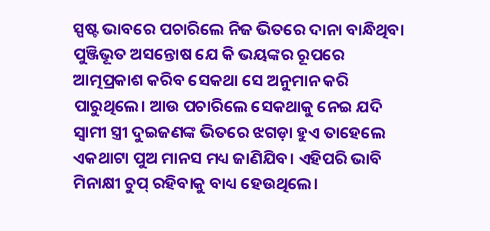ସ୍ପଷ୍ଟ ଭାବରେ ପଚାରିଲେ ନିଜ ଭିତରେ ଦାନା ବାନ୍ଧିଥିବା ପୁଞ୍ଜିଭୂତ ଅସନ୍ତୋଷ ଯେ କି ଭୟଙ୍କର ରୂପରେ ଆତ୍ମପ୍ରକାଶ କରିବ ସେକଥା ସେ ଅନୁମାନ କରି ପାରୁଥିଲେ। ଆଉ ପଚାରିଲେ ସେକଥାକୁ ନେଇ ଯଦି ସ୍ଵାମୀ ସ୍ତ୍ରୀ ଦୁଇଜଣଙ୍କ ଭିତରେ ଝଗଡ଼ା ହୁଏ ତାହେଲେ ଏକଥାଟା ପୁଅ ମାନସ ମଧ୍ୟ ଜାଣିଯିବ। ଏହିପରି ଭାବି ମିନାକ୍ଷୀ ଚୁପ୍ ରହିବାକୁ ବାଧ୍ୟ ହେଉଥିଲେ।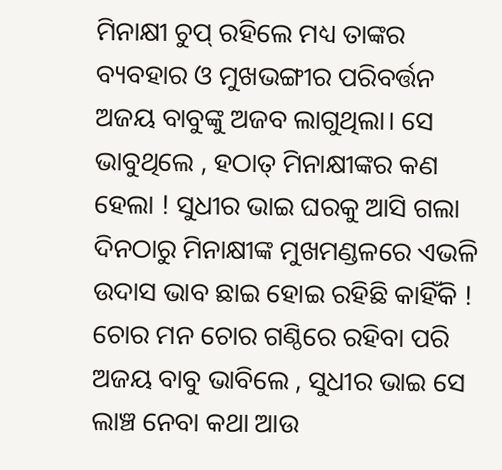ମିନାକ୍ଷୀ ଚୁପ୍ ରହିଲେ ମଧ୍ୟ ତାଙ୍କର ବ୍ୟବହାର ଓ ମୁଖଭଙ୍ଗୀର ପରିବର୍ତ୍ତନ ଅଜୟ ବାବୁଙ୍କୁ ଅଜବ ଲାଗୁଥିଲା। ସେ ଭାବୁଥିଲେ , ହଠାତ୍ ମିନାକ୍ଷୀଙ୍କର କଣ ହେଲା ! ସୁଧୀର ଭାଇ ଘରକୁ ଆସି ଗଲା ଦିନଠାରୁ ମିନାକ୍ଷୀଙ୍କ ମୁଖମଣ୍ଡଳରେ ଏଭଳି ଉଦାସ ଭାବ ଛାଇ ହୋଇ ରହିଛି କାହିଁକି ! ଚୋର ମନ ଚୋର ଗଣ୍ଠିରେ ରହିବା ପରି ଅଜୟ ବାବୁ ଭାବିଲେ , ସୁଧୀର ଭାଇ ସେ ଲାଞ୍ଚ ନେବା କଥା ଆଉ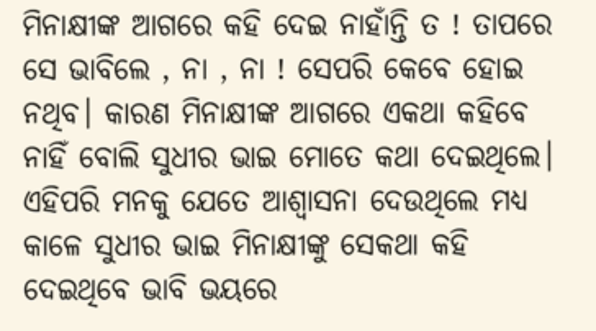ମିନାକ୍ଷୀଙ୍କ ଆଗରେ କହି ଦେଇ ନାହାଁନ୍ତି ତ ! ତାପରେ ସେ ଭାବିଲେ , ନା , ନା ! ସେପରି କେବେ ହୋଇ ନଥିବ। କାରଣ ମିନାକ୍ଷୀଙ୍କ ଆଗରେ ଏକଥା କହିବେ ନାହିଁ ବୋଲି ସୁଧୀର ଭାଇ ମୋତେ କଥା ଦେଇଥିଲେ। ଏହିପରି ମନକୁ ଯେତେ ଆଶ୍ଵାସନା ଦେଉଥିଲେ ମଧ୍ୟ କାଳେ ସୁଧୀର ଭାଇ ମିନାକ୍ଷୀଙ୍କୁ ସେକଥା କହି ଦେଇଥିବେ ଭାବି ଭୟରେ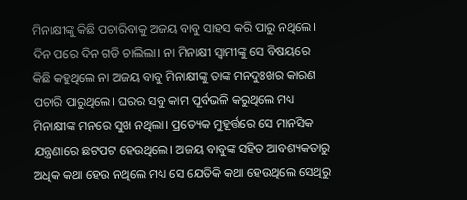ମିନାକ୍ଷୀଙ୍କୁ କିଛି ପଚାରିବାକୁ ଅଜୟ ବାବୁ ସାହସ କରି ପାରୁ ନଥିଲେ।
ଦିନ ପରେ ଦିନ ଗଡି ଚାଲିଲା। ନା ମିନାକ୍ଷୀ ସ୍ଵାମୀଙ୍କୁ ସେ ବିଷୟରେ କିଛି କହୁଥିଲେ ନା ଅଜୟ ବାବୁ ମିନାକ୍ଷୀଙ୍କୁ ତାଙ୍କ ମନଦୁଃଖର କାରଣ ପଚାରି ପାରୁଥିଲେ। ଘରର ସବୁ କାମ ପୂର୍ବଭଳି କରୁଥିଲେ ମଧ୍ୟ ମିନାକ୍ଷୀଙ୍କ ମନରେ ସୁଖ ନଥିଲା। ପ୍ରତ୍ୟେକ ମୁହୂର୍ତ୍ତରେ ସେ ମାନସିକ ଯନ୍ତ୍ରଣାରେ ଛଟପଟ ହେଉଥିଲେ। ଅଜୟ ବାବୁଙ୍କ ସହିତ ଆବଶ୍ୟକତାରୁ ଅଧିକ କଥା ହେଉ ନଥିଲେ ମଧ୍ୟ ସେ ଯେତିକି କଥା ହେଉଥିଲେ ସେଥିରୁ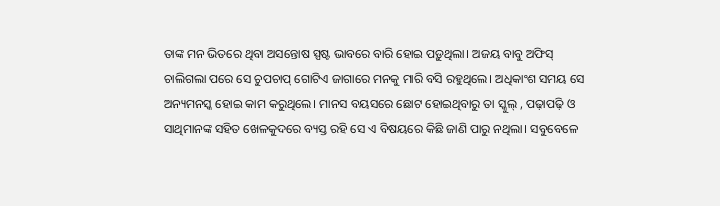ତାଙ୍କ ମନ ଭିତରେ ଥିବା ଅସନ୍ତୋଷ ସ୍ପଷ୍ଟ ଭାବରେ ବାରି ହୋଇ ପଡ଼ୁଥିଲା। ଅଜୟ ବାବୁ ଅଫିସ୍ ଚାଲିଗଲା ପରେ ସେ ଚୁପଚାପ୍ ଗୋଟିଏ ଜାଗାରେ ମନକୁ ମାରି ବସି ରହୁଥିଲେ। ଅଧିକାଂଶ ସମୟ ସେ ଅନ୍ୟମନସ୍କ ହୋଇ କାମ କରୁଥିଲେ। ମାନସ ବୟସରେ ଛୋଟ ହୋଇଥିବାରୁ ତା ସ୍କୁଲ୍ , ପଢ଼ାପଢ଼ି ଓ ସାଥିମାନଙ୍କ ସହିତ ଖେଳକୁଦରେ ବ୍ୟସ୍ତ ରହି ସେ ଏ ବିଷୟରେ କିଛି ଜାଣି ପାରୁ ନଥିଲା। ସବୁବେଳେ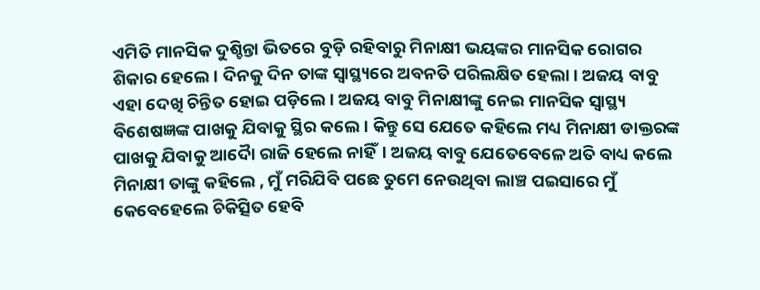ଏମିତି ମାନସିକ ଦୁଶ୍ଚିନ୍ତା ଭିତରେ ବୁଡ଼ି ରହିବାରୁ ମିନାକ୍ଷୀ ଭୟଙ୍କର ମାନସିକ ରୋଗର ଶିକାର ହେଲେ। ଦିନକୁ ଦିନ ତାଙ୍କ ସ୍ଵାସ୍ଥ୍ୟରେ ଅବନତି ପରିଲକ୍ଷିତ ହେଲା। ଅଜୟ ବାବୁ ଏହା ଦେଖି ଚିନ୍ତିତ ହୋଇ ପଡ଼ିଲେ। ଅଜୟ ବାବୁ ମିନାକ୍ଷୀଙ୍କୁ ନେଇ ମାନସିକ ସ୍ଵାସ୍ଥ୍ୟ ବିଶେଷଜ୍ଞଙ୍କ ପାଖକୁ ଯିବାକୁ ସ୍ଥିର କଲେ। କିନ୍ତୁ ସେ ଯେତେ କହିଲେ ମଧ୍ୟ ମିନାକ୍ଷୀ ଡାକ୍ତରଙ୍କ ପାଖକୁ ଯିବାକୁ ଆଦୋୖ ରାଜି ହେଲେ ନାହିଁ। ଅଜୟ ବାବୁ ଯେତେବେଳେ ଅତି ବାଧ୍ୟ କଲେ ମିନାକ୍ଷୀ ତାଙ୍କୁ କହିଲେ , ମୁଁ ମରିଯିବି ପଛେ ତୁମେ ନେଉଥିବା ଲାଞ୍ଚ ପଇସାରେ ମୁଁ କେବେହେଲେ ଚିକିତ୍ସିତ ହେବି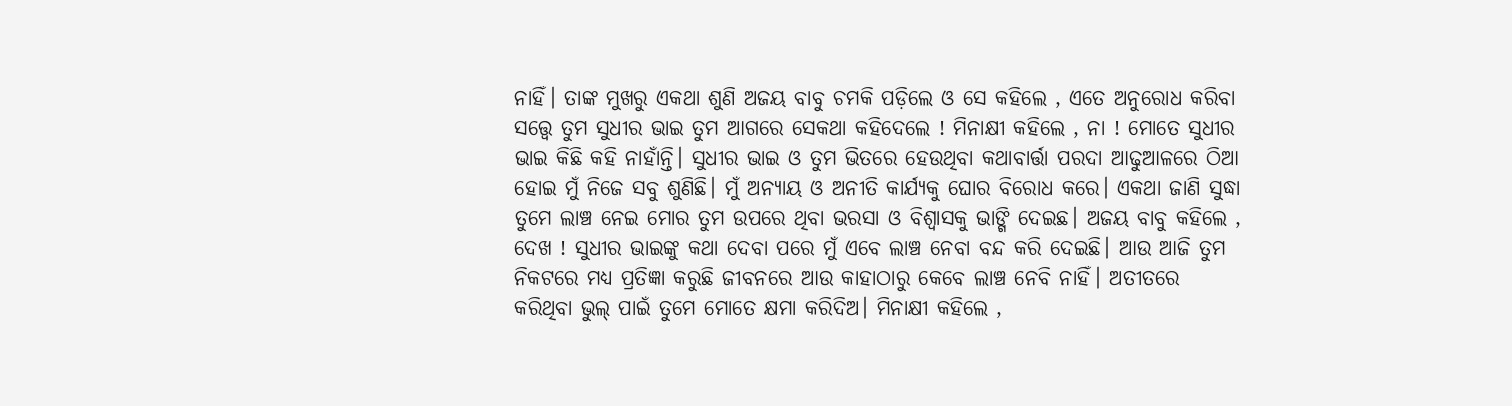ନାହିଁ। ତାଙ୍କ ମୁଖରୁ ଏକଥା ଶୁଣି ଅଜୟ ବାବୁ ଚମକି ପଡ଼ିଲେ ଓ ସେ କହିଲେ , ଏତେ ଅନୁରୋଧ କରିବା ସତ୍ତ୍ବେ ତୁମ ସୁଧୀର ଭାଇ ତୁମ ଆଗରେ ସେକଥା କହିଦେଲେ ! ମିନାକ୍ଷୀ କହିଲେ , ନା ! ମୋତେ ସୁଧୀର ଭାଇ କିଛି କହି ନାହାଁନ୍ତି। ସୁଧୀର ଭାଇ ଓ ତୁମ ଭିତରେ ହେଉଥିବା କଥାବାର୍ତ୍ତା ପରଦା ଆଢୁଆଳରେ ଠିଆ ହୋଇ ମୁଁ ନିଜେ ସବୁ ଶୁଣିଛି। ମୁଁ ଅନ୍ୟାୟ ଓ ଅନୀତି କାର୍ଯ୍ୟକୁ ଘୋର ବିରୋଧ କରେ। ଏକଥା ଜାଣି ସୁଦ୍ଧା ତୁମେ ଲାଞ୍ଚ ନେଇ ମୋର ତୁମ ଉପରେ ଥିବା ଭରସା ଓ ବିଶ୍ଵାସକୁ ଭାଙ୍ଗି ଦେଇଛ। ଅଜୟ ବାବୁ କହିଲେ , ଦେଖ ! ସୁଧୀର ଭାଇଙ୍କୁ କଥା ଦେବା ପରେ ମୁଁ ଏବେ ଲାଞ୍ଚ ନେବା ବନ୍ଦ କରି ଦେଇଛି। ଆଉ ଆଜି ତୁମ ନିକଟରେ ମଧ୍ୟ ପ୍ରତିଜ୍ଞା କରୁଛି ଜୀବନରେ ଆଉ କାହାଠାରୁ କେବେ ଲାଞ୍ଚ ନେବି ନାହିଁ। ଅତୀତରେ କରିଥିବା ଭୁଲ୍ ପାଇଁ ତୁମେ ମୋତେ କ୍ଷମା କରିଦିଅ। ମିନାକ୍ଷୀ କହିଲେ ,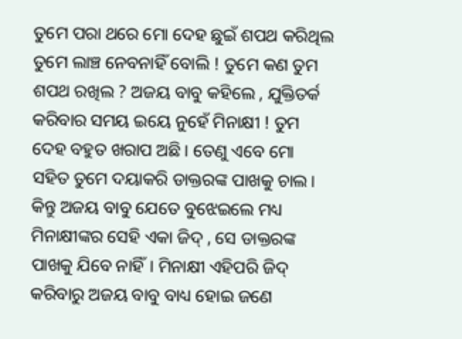ତୁମେ ପରା ଥରେ ମୋ ଦେହ ଛୁଇଁ ଶପଥ କରିଥିଲ ତୁମେ ଲାଞ୍ଚ ନେବନାହିଁ ବୋଲି ! ତୁମେ କଣ ତୁମ ଶପଥ ରଖିଲ ? ଅଜୟ ବାବୁ କହିଲେ , ଯୁକ୍ତିତର୍କ କରିବାର ସମୟ ଇୟେ ନୁହେଁ ମିନାକ୍ଷୀ ! ତୁମ ଦେହ ବହୁତ ଖରାପ ଅଛି। ତେଣୁ ଏବେ ମୋ ସହିତ ତୁମେ ଦୟାକରି ଡାକ୍ତରଙ୍କ ପାଖକୁ ଚାଲ। କିନ୍ତୁ ଅଜୟ ବାବୁ ଯେତେ ବୁଝେଇଲେ ମଧ୍ୟ ମିନାକ୍ଷୀଙ୍କର ସେହି ଏକା ଜିଦ୍ , ସେ ଡାକ୍ତରଙ୍କ ପାଖକୁ ଯିବେ ନାହିଁ। ମିନାକ୍ଷୀ ଏହିପରି ଜିଦ୍ କରିବାରୁ ଅଜୟ ବାବୁ ବାଧ୍ୟ ହୋଇ ଜଣେ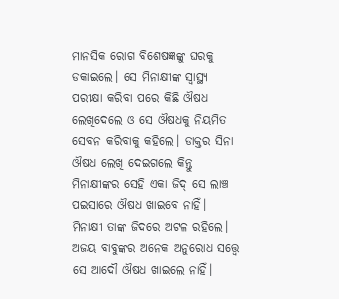ମାନସିକ ରୋଗ ବିଶେଷଜ୍ଞଙ୍କୁ ଘରକୁ ଡକାଇଲେ। ସେ ମିନାକ୍ଷୀଙ୍କ ସ୍ଵାସ୍ଥ୍ୟ ପରୀକ୍ଷା କରିବା ପରେ କିଛି ଔଷଧ ଲେଖିଦେଲେ ଓ ସେ ଔଷଧକୁ ନିୟମିତ ସେବନ କରିବାକୁ କହିଲେ। ଡାକ୍ତର ସିନା ଔଷଧ ଲେଖି ଦେଇଗଲେ କିନ୍ତୁ ମିନାକ୍ଷୀଙ୍କର ସେହି ଏକା ଜିଦ୍ ସେ ଲାଞ୍ଚ ପଇସାରେ ଔଷଧ ଖାଇବେ ନାହିଁ। ମିନାକ୍ଷୀ ତାଙ୍କ ଜିଦରେ ଅଟଳ ରହିଲେ। ଅଜୟ ବାବୁଙ୍କର ଅନେକ ଅନୁରୋଧ ସତ୍ତ୍ଵେ ସେ ଆଦୌ ଔଷଧ ଖାଇଲେ ନାହିଁ।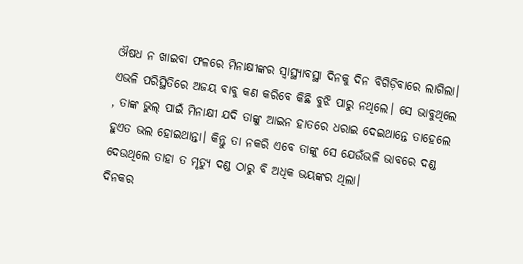ଔଷଧ ନ ଖାଇବା ଫଳରେ ମିନାକ୍ଷୀଙ୍କର ସ୍ବାସ୍ଥ୍ୟାବସ୍ଥା ଦିନକୁ ଦିନ ବିଗିଡ଼ିବାରେ ଲାଗିଲା। ଏଭଳି ପରିସ୍ଥିତିରେ ଅଜୟ ବାବୁ କଣ କରିବେ କିଛି ବୁଝି ପାରୁ ନଥିଲେ। ସେ ଭାବୁଥିଲେ , ତାଙ୍କ ଭୁଲ୍ ପାଇଁ ମିନାକ୍ଷୀ ଯଦି ତାଙ୍କୁ ଆଇନ ହାତରେ ଧରାଇ ଦେଇଥାନ୍ତେ ତାହେଲେ ହୁଏତ ଭଲ ହୋଇଥାନ୍ତା। କିନ୍ତୁ ତା ନକରି ଏବେ ତାଙ୍କୁ ସେ ଯେଉଁଭଳି ଭାବରେ ଦଣ୍ଡ ଦେଉଥିଲେ ତାହା ତ ମୃତ୍ୟୁ ଦଣ୍ଡ ଠାରୁ ବି ଅଧିକ ଭୟଙ୍କର ଥିଲା।
ଦିନକର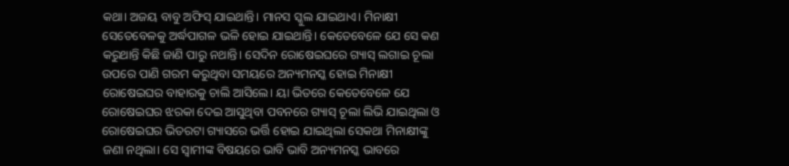କଥା। ଅଜୟ ବାବୁ ଅଫିସ୍ ଯାଇଥାନ୍ତି। ମାନସ ସ୍କୁଲ ଯାଇଥାଏ। ମିନାକ୍ଷୀ ସେତେବେଳକୁ ଅର୍ଦ୍ଧପାଗଳ ଭଳି ହୋଇ ଯାଇଥାନ୍ତି। କେତେବେଳେ ଯେ ସେ କଣ କରୁଥାନ୍ତି କିଛି ଜାଣି ପାରୁ ନଥାନ୍ତି। ସେଦିନ ରୋଷେଇଘରେ ଗ୍ୟାସ୍ ଲଗାଇ ଚୂଲା ଉପରେ ପାଣି ଗରମ କରୁଥିବା ସମୟରେ ଅନ୍ୟମନସ୍କ ହୋଇ ମିନାକ୍ଷୀ ରୋଷେଇଘର ବାହାରକୁ ଚାଲି ଆସିଲେ। ୟା ଭିତରେ କେତେବେଳେ ଯେ ରୋଷେଇଘର ଝରକା ଦେଇ ଆସୁଥିବା ପବନରେ ଗ୍ୟାସ୍ ଚୂଲା ଲିଭି ଯାଇଥିଲା ଓ ରୋଷେଇଘର ଭିତରଟା ଗ୍ୟାସରେ ଭର୍ତ୍ତି ହୋଇ ଯାଇଥିଲା ସେକଥା ମିନାକ୍ଷୀଙ୍କୁ ଜଣା ନଥିଲା। ସେ ସ୍ଵାମୀଙ୍କ ବିଷୟରେ ଭାବି ଭାବି ଅନ୍ୟମନସ୍କ ଭାବରେ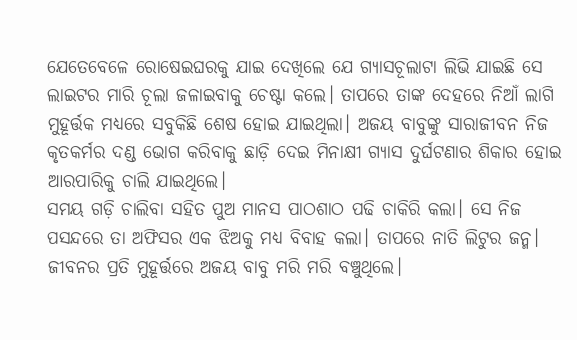ଯେତେବେଳେ ରୋଷେଇଘରକୁ ଯାଇ ଦେଖିଲେ ଯେ ଗ୍ୟାସଚୂଲାଟା ଲିଭି ଯାଇଛି ସେ ଲାଇଟର ମାରି ଚୂଲା ଜଳାଇବାକୁ ଚେଷ୍ଟା କଲେ। ତାପରେ ତାଙ୍କ ଦେହରେ ନିଆଁ ଲାଗି ମୁହୂର୍ତ୍ତକ ମଧ୍ୟରେ ସବୁକିଛି ଶେଷ ହୋଇ ଯାଇଥିଲା। ଅଜୟ ବାବୁଙ୍କୁ ସାରାଜୀବନ ନିଜ କୃତକର୍ମର ଦଣ୍ଡ ଭୋଗ କରିବାକୁ ଛାଡ଼ି ଦେଇ ମିନାକ୍ଷୀ ଗ୍ୟାସ ଦୁର୍ଘଟଣାର ଶିକାର ହୋଇ ଆରପାରିକୁ ଚାଲି ଯାଇଥିଲେ।
ସମୟ ଗଡ଼ି ଚାଲିବା ସହିତ ପୁଅ ମାନସ ପାଠଶାଠ ପଢି ଚାକିରି କଲା। ସେ ନିଜ ପସନ୍ଦରେ ତା ଅଫିସର ଏକ ଝିଅକୁ ମଧ୍ୟ ବିବାହ କଲା। ତାପରେ ନାତି ଲିଟୁର ଜନ୍ମ। ଜୀବନର ପ୍ରତି ମୁହୂର୍ତ୍ତରେ ଅଜୟ ବାବୁ ମରି ମରି ବଞ୍ଚୁଥିଲେ।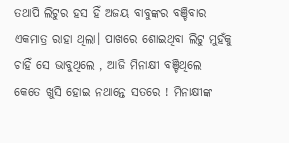ତଥାପି ଲିଟୁର ହସ ହିଁ ଅଜୟ ବାବୁଙ୍କର ବଞ୍ଚିବାର ଏକମାତ୍ର ରାହା ଥିଲା। ପାଖରେ ଶୋଇଥିବା ଲିଟୁ ମୁହଁକୁ ଚାହିଁ ସେ ଭାବୁଥିଲେ , ଆଜି ମିନାକ୍ଷୀ ବଞ୍ଚିଥିଲେ କେତେ ଖୁସି ହୋଇ ନଥାନ୍ତେ ସତରେ ! ମିନାକ୍ଷୀଙ୍କ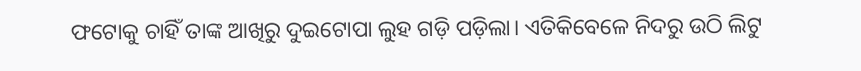ଫଟୋକୁ ଚାହିଁ ତାଙ୍କ ଆଖିରୁ ଦୁଇଟୋପା ଲୁହ ଗଡ଼ି ପଡ଼ିଲା। ଏତିକିବେଳେ ନିଦରୁ ଉଠି ଲିଟୁ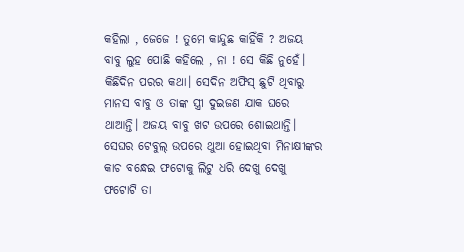କହିଲା , ଜେଜେ ! ତୁମେ କାନ୍ଦୁଛ କାହିଁକି ? ଅଜୟ ବାବୁ ଲୁହ ପୋଛି କହିଲେ , ନା ! ସେ କିଛି ନୁହେଁ।
କିଛିଦିନ ପରର କଥା। ସେଦିନ ଅଫିସ୍ ଛୁଟି ଥିବାରୁ ମାନସ ବାବୁ ଓ ତାଙ୍କ ସ୍ତ୍ରୀ ଦୁଇଜଣ ଯାକ ଘରେ ଥାଆନ୍ତି। ଅଜୟ ବାବୁ ଖଟ ଉପରେ ଶୋଇଥାନ୍ତି। ସେଘର ଟେବୁଲ୍ ଉପରେ ଥୁଆ ହୋଇଥିବା ମିନାକ୍ଷୀଙ୍କର କାଚ ବନ୍ଧେଇ ଫଟୋକୁ ଲିଟୁ ଧରି ଦେଖୁ ଦେଖୁ ଫଟୋଟି ତା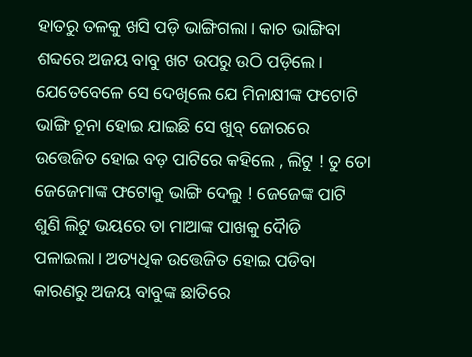ହାତରୁ ତଳକୁ ଖସି ପଡ଼ି ଭାଙ୍ଗିଗଲା। କାଚ ଭାଙ୍ଗିବା ଶବ୍ଦରେ ଅଜୟ ବାବୁ ଖଟ ଉପରୁ ଉଠି ପଡ଼ିଲେ। ଯେତେବେଳେ ସେ ଦେଖିଲେ ଯେ ମିନାକ୍ଷୀଙ୍କ ଫଟୋଟି ଭାଙ୍ଗି ଚୂନା ହୋଇ ଯାଇଛି ସେ ଖୁବ୍ ଜୋରରେ ଉତ୍ତେଜିତ ହୋଇ ବଡ଼ ପାଟିରେ କହିଲେ , ଲିଟୁ ! ତୁ ତୋ ଜେଜେମାଙ୍କ ଫଟୋକୁ ଭାଙ୍ଗି ଦେଲୁ ! ଜେଜେଙ୍କ ପାଟି ଶୁଣି ଲିଟୁ ଭୟରେ ତା ମାଆଙ୍କ ପାଖକୁ ଦୋୖଡି ପଳାଇଲା। ଅତ୍ୟଧିକ ଉତ୍ତେଜିତ ହୋଇ ପଡିବା କାରଣରୁ ଅଜୟ ବାବୁଙ୍କ ଛାତିରେ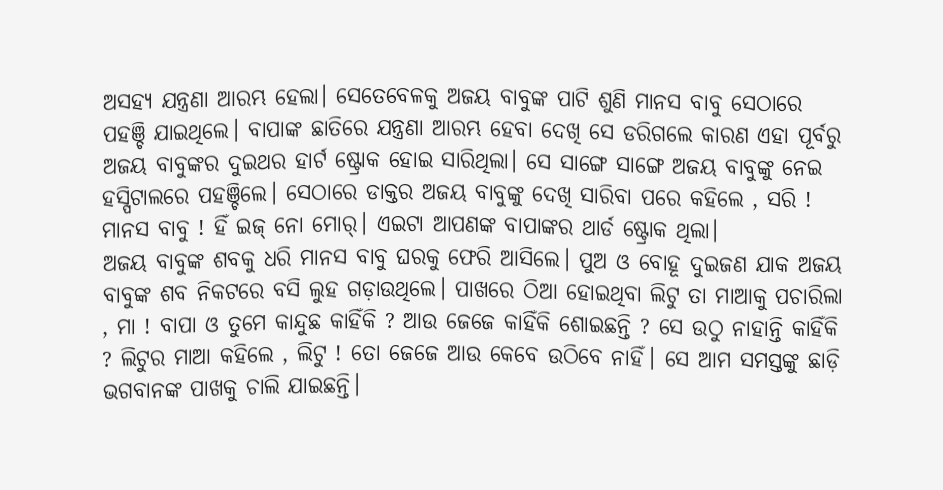ଅସହ୍ୟ ଯନ୍ତ୍ରଣା ଆରମ୍ଭ ହେଲା। ସେତେବେଳକୁ ଅଜୟ ବାବୁଙ୍କ ପାଟି ଶୁଣି ମାନସ ବାବୁ ସେଠାରେ ପହଞ୍ଚି ଯାଇଥିଲେ। ବାପାଙ୍କ ଛାତିରେ ଯନ୍ତ୍ରଣା ଆରମ୍ଭ ହେବା ଦେଖି ସେ ଡରିଗଲେ କାରଣ ଏହା ପୂର୍ବରୁ ଅଜୟ ବାବୁଙ୍କର ଦୁଇଥର ହାର୍ଟ ଷ୍ଟ୍ରୋକ ହୋଇ ସାରିଥିଲା। ସେ ସାଙ୍ଗେ ସାଙ୍ଗେ ଅଜୟ ବାବୁଙ୍କୁ ନେଇ ହସ୍ପିଟାଲରେ ପହଞ୍ଚିଲେ। ସେଠାରେ ଡାକ୍ତର ଅଜୟ ବାବୁଙ୍କୁ ଦେଖି ସାରିବା ପରେ କହିଲେ , ସରି ! ମାନସ ବାବୁ ! ହିଁ ଇଜ୍ ନୋ ମୋର୍। ଏଇଟା ଆପଣଙ୍କ ବାପାଙ୍କର ଥାର୍ଡ ଷ୍ଟ୍ରୋକ ଥିଲା।
ଅଜୟ ବାବୁଙ୍କ ଶବକୁ ଧରି ମାନସ ବାବୁ ଘରକୁ ଫେରି ଆସିଲେ। ପୁଅ ଓ ବୋହୂ ଦୁଇଜଣ ଯାକ ଅଜୟ ବାବୁଙ୍କ ଶବ ନିକଟରେ ବସି ଲୁହ ଗଡ଼ାଉଥିଲେ। ପାଖରେ ଠିଆ ହୋଇଥିବା ଲିଟୁ ତା ମାଆକୁ ପଚାରିଲା , ମା ! ବାପା ଓ ତୁମେ କାନ୍ଦୁଛ କାହିଁକି ? ଆଉ ଜେଜେ କାହିଁକି ଶୋଇଛନ୍ତି ? ସେ ଉଠୁ ନାହାନ୍ତି କାହିଁକି ? ଲିଟୁର ମାଆ କହିଲେ , ଲିଟୁ ! ତୋ ଜେଜେ ଆଉ କେବେ ଉଠିବେ ନାହିଁ। ସେ ଆମ ସମସ୍ତଙ୍କୁ ଛାଡ଼ି ଭଗବାନଙ୍କ ପାଖକୁ ଚାଲି ଯାଇଛନ୍ତି।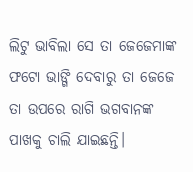ଲିଟୁ ଭାବିଲା ସେ ତା ଜେଜେମାଙ୍କ ଫଟୋ ଭାଙ୍ଗି ଦେବାରୁ ତା ଜେଜେ ତା ଉପରେ ରାଗି ଭଗବାନଙ୍କ ପାଖକୁ ଚାଲି ଯାଇଛନ୍ତି।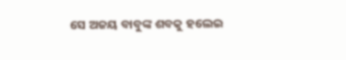ସେ ଅଜୟ ବାବୁଙ୍କ ଶବକୁ ହଲେଇ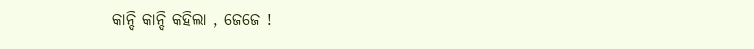କାନ୍ଦି କାନ୍ଦି କହିଲା , ଜେଜେ !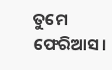ତୁମେ ଫେରିଆସ।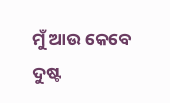ମୁଁ ଆଉ କେବେ ଦୁଷ୍ଟ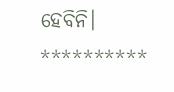ହେବିନି।
**********